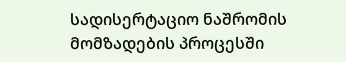სადისერტაციო ნაშრომის მომზადების პროცესში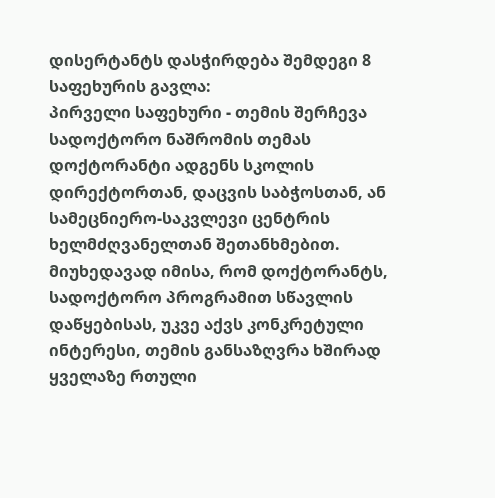დისერტანტს დასჭირდება შემდეგი 8 საფეხურის გავლა:
პირველი საფეხური - თემის შერჩევა
სადოქტორო ნაშრომის თემას დოქტორანტი ადგენს სკოლის დირექტორთან, დაცვის საბჭოსთან, ან სამეცნიერო-საკვლევი ცენტრის ხელმძღვანელთან შეთანხმებით. მიუხედავად იმისა, რომ დოქტორანტს, სადოქტორო პროგრამით სწავლის დაწყებისას, უკვე აქვს კონკრეტული ინტერესი, თემის განსაზღვრა ხშირად ყველაზე რთული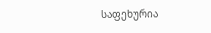საფეხურია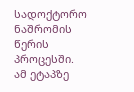სადოქტორო ნაშრომის წერის პროცესში. ამ ეტაპზე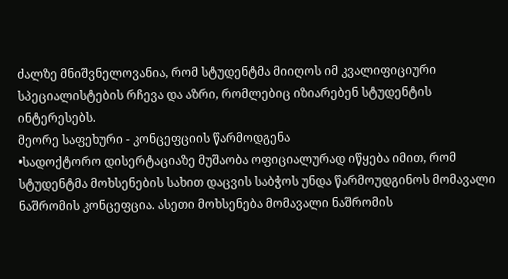ძალზე მნიშვნელოვანია, რომ სტუდენტმა მიიღოს იმ კვალიფიციური სპეციალისტების რჩევა და აზრი, რომლებიც იზიარებენ სტუდენტის ინტერესებს.
მეორე საფეხური - კონცეფციის წარმოდგენა
•სადოქტორო დისერტაციაზე მუშაობა ოფიციალურად იწყება იმით, რომ სტუდენტმა მოხსენების სახით დაცვის საბჭოს უნდა წარმოუდგინოს მომავალი ნაშრომის კონცეფცია. ასეთი მოხსენება მომავალი ნაშრომის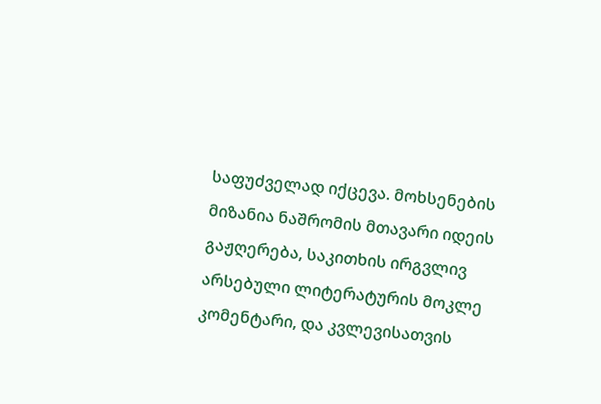საფუძველად იქცევა. მოხსენების მიზანია ნაშრომის მთავარი იდეის გაჟღერება, საკითხის ირგვლივ არსებული ლიტერატურის მოკლე კომენტარი, და კვლევისათვის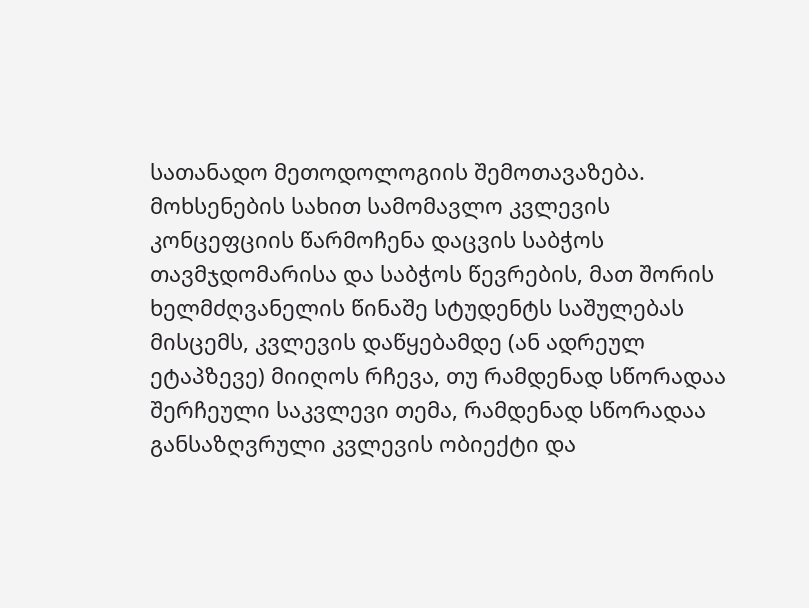სათანადო მეთოდოლოგიის შემოთავაზება. მოხსენების სახით სამომავლო კვლევის კონცეფციის წარმოჩენა დაცვის საბჭოს თავმჯდომარისა და საბჭოს წევრების, მათ შორის ხელმძღვანელის წინაშე სტუდენტს საშულებას მისცემს, კვლევის დაწყებამდე (ან ადრეულ ეტაპზევე) მიიღოს რჩევა, თუ რამდენად სწორადაა შერჩეული საკვლევი თემა, რამდენად სწორადაა განსაზღვრული კვლევის ობიექტი და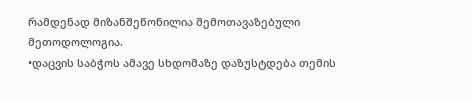რამდენად მიზანშეწონილია შემოთავაზებული მეთოდოლოგია.
•დაცვის საბჭოს ამავე სხდომაზე დაზუსტდება თემის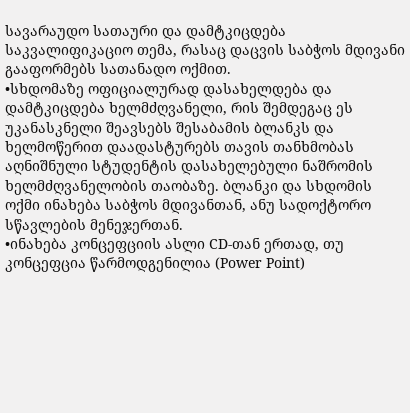სავარაუდო სათაური და დამტკიცდება საკვალიფიკაციო თემა, რასაც დაცვის საბჭოს მდივანი გააფორმებს სათანადო ოქმით.
•სხდომაზე ოფიციალურად დასახელდება და დამტკიცდება ხელმძღვანელი, რის შემდეგაც ეს უკანასკნელი შეავსებს შესაბამის ბლანკს და ხელმოწერით დაადასტურებს თავის თანხმობას აღნიშნული სტუდენტის დასახელებული ნაშრომის ხელმძღვანელობის თაობაზე. ბლანკი და სხდომის ოქმი ინახება საბჭოს მდივანთან, ანუ სადოქტორო სწავლების მენეჯერთან.
•ინახება კონცეფციის ასლი CD-თან ერთად, თუ კონცეფცია წარმოდგენილია (Power Point)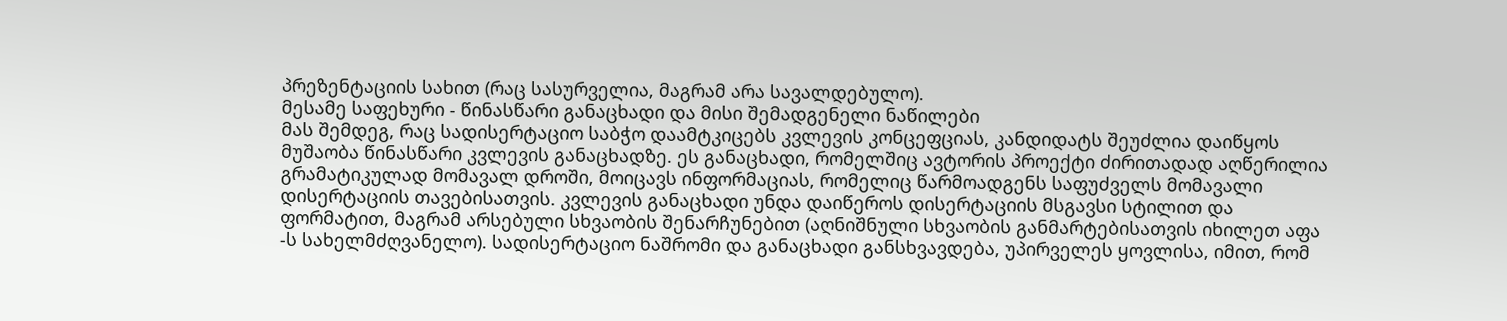პრეზენტაციის სახით (რაც სასურველია, მაგრამ არა სავალდებულო).
მესამე საფეხური - წინასწარი განაცხადი და მისი შემადგენელი ნაწილები
მას შემდეგ, რაც სადისერტაციო საბჭო დაამტკიცებს კვლევის კონცეფციას, კანდიდატს შეუძლია დაიწყოს მუშაობა წინასწარი კვლევის განაცხადზე. ეს განაცხადი, რომელშიც ავტორის პროექტი ძირითადად აღწერილია გრამატიკულად მომავალ დროში, მოიცავს ინფორმაციას, რომელიც წარმოადგენს საფუძველს მომავალი დისერტაციის თავებისათვის. კვლევის განაცხადი უნდა დაიწეროს დისერტაციის მსგავსი სტილით და ფორმატით, მაგრამ არსებული სხვაობის შენარჩუნებით (აღნიშნული სხვაობის განმარტებისათვის იხილეთ აფა -ს სახელმძღვანელო). სადისერტაციო ნაშრომი და განაცხადი განსხვავდება, უპირველეს ყოვლისა, იმით, რომ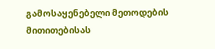გამოსაყენებელი მეთოდების მითითებისას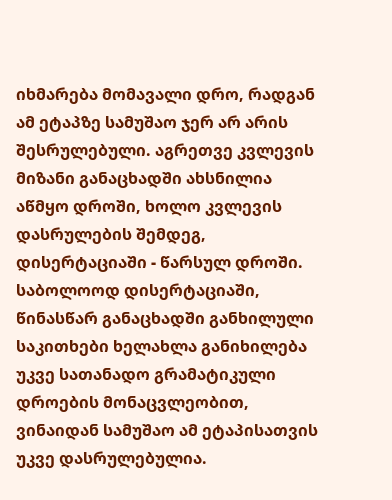იხმარება მომავალი დრო, რადგან ამ ეტაპზე სამუშაო ჯერ არ არის შესრულებული. აგრეთვე კვლევის მიზანი განაცხადში ახსნილია აწმყო დროში, ხოლო კვლევის დასრულების შემდეგ, დისერტაციაში - წარსულ დროში. საბოლოოდ დისერტაციაში, წინასწარ განაცხადში განხილული საკითხები ხელახლა განიხილება უკვე სათანადო გრამატიკული დროების მონაცვლეობით, ვინაიდან სამუშაო ამ ეტაპისათვის უკვე დასრულებულია.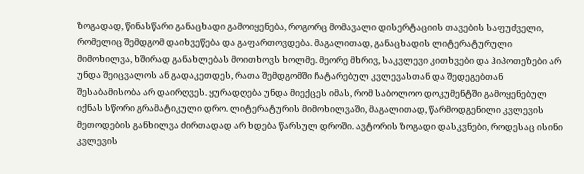ზოგადად, წინასწარი განაცხადი გამოიყენება, როგორც მომავალი დისერტაციის თავების საფუძველი, რომელიც შემდგომ დაიხვეწება და გაფართოვდება. მაგალითად, განაცხადის ლიტერატურული მიმოხილვა, ხშირად განახლებას მოითხოვს ხოლმე. მეორე მხრივ, საკვლევი კითხვები და ჰიპოთეზები არ უნდა შეიცვალოს ან გადაკეთდეს, რათა შემდგომში ჩატარებულ კვლევასთან და შედეგებთან შესაბამისობა არ დაირღვეს. ყურადღება უნდა მიექცეს იმას, რომ საბოლოო დოკუმენტში გამოყენებულ იქნას სწორი გრამატიკული დრო. ლიტერატურის მიმოხილვაში, მაგალითად, წარმოდგენილი კვლევის მეთოდების განხილვა ძირთადად არ ხდება წარსულ დროში. ავტორის ზოგადი დასკვნები, როდესაც ისინი კვლევის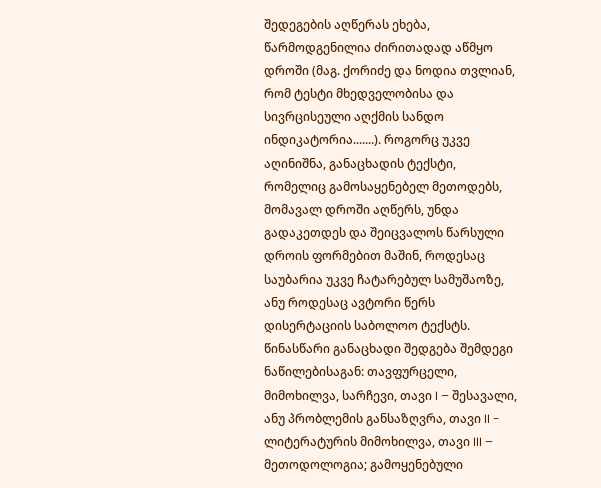შედეგების აღწერას ეხება, წარმოდგენილია ძირითადად აწმყო დროში (მაგ. ქორიძე და ნოდია თვლიან, რომ ტესტი მხედველობისა და სივრცისეული აღქმის სანდო ინდიკატორია.......). როგორც უკვე აღინიშნა, განაცხადის ტექსტი, რომელიც გამოსაყენებელ მეთოდებს, მომავალ დროში აღწერს, უნდა გადაკეთდეს და შეიცვალოს წარსული დროის ფორმებით მაშინ, როდესაც საუბარია უკვე ჩატარებულ სამუშაოზე, ანუ როდესაც ავტორი წერს დისერტაციის საბოლოო ტექსტს. წინასწარი განაცხადი შედგება შემდეგი ნაწილებისაგან: თავფურცელი, მიმოხილვა, სარჩევი, თავი I – შესავალი, ანუ პრობლემის განსაზღვრა, თავი II - ლიტერატურის მიმოხილვა, თავი III – მეთოდოლოგია; გამოყენებული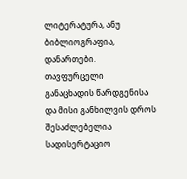ლიტერატურა, ანუ ბიბლიოგრაფია, დანართები.
თავფურცელი
განაცხადის წარდგენისა და მისი განხილვის დროს შესაძლებელია სადისერტაციო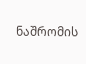ნაშრომის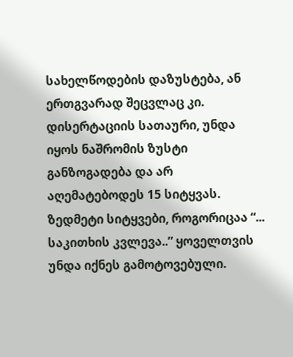სახელწოდების დაზუსტება, ან ერთგვარად შეცვლაც კი. დისერტაციის სათაური, უნდა იყოს ნაშრომის ზუსტი განზოგადება და არ აღემატებოდეს 15 სიტყვას. ზედმეტი სიტყვები, როგორიცაა “... საკითხის კვლევა..” ყოველთვის უნდა იქნეს გამოტოვებული.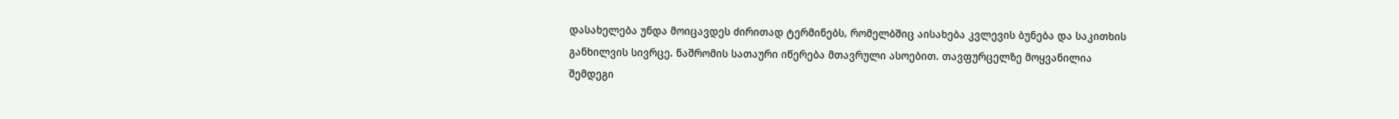დასახელება უნდა მოიცავდეს ძირითად ტერმინებს, რომელბშიც აისახება კვლევის ბუნება და საკითხის განხილვის სივრცე. ნაშრომის სათაური იწერება მთავრული ასოებით. თავფურცელზე მოყვანილია შემდეგი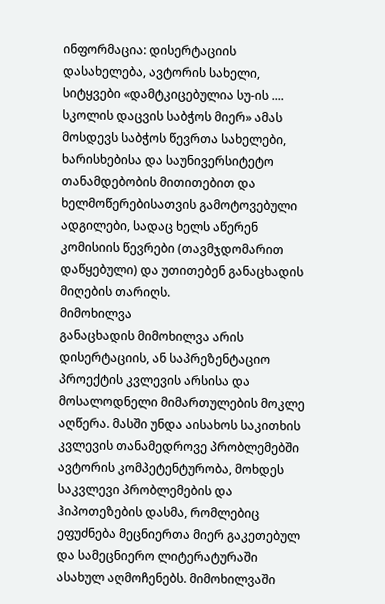ინფორმაცია: დისერტაციის დასახელება, ავტორის სახელი, სიტყვები «დამტკიცებულია სუ-ის .... სკოლის დაცვის საბჭოს მიერ» ამას მოსდევს საბჭოს წევრთა სახელები, ხარისხებისა და საუნივერსიტეტო თანამდებობის მითითებით და ხელმოწერებისათვის გამოტოვებული ადგილები, სადაც ხელს აწერენ კომისიის წევრები (თავმჯდომარით დაწყებული) და უთითებენ განაცხადის მიღების თარიღს.
მიმოხილვა
განაცხადის მიმოხილვა არის დისერტაციის, ან საპრეზენტაციო პროექტის კვლევის არსისა და მოსალოდნელი მიმართულების მოკლე აღწერა. მასში უნდა აისახოს საკითხის კვლევის თანამედროვე პრობლემებში ავტორის კომპეტენტურობა, მოხდეს საკვლევი პრობლემების და ჰიპოთეზების დასმა, რომლებიც ეფუძნება მეცნიერთა მიერ გაკეთებულ და სამეცნიერო ლიტერატურაში ასახულ აღმოჩენებს. მიმოხილვაში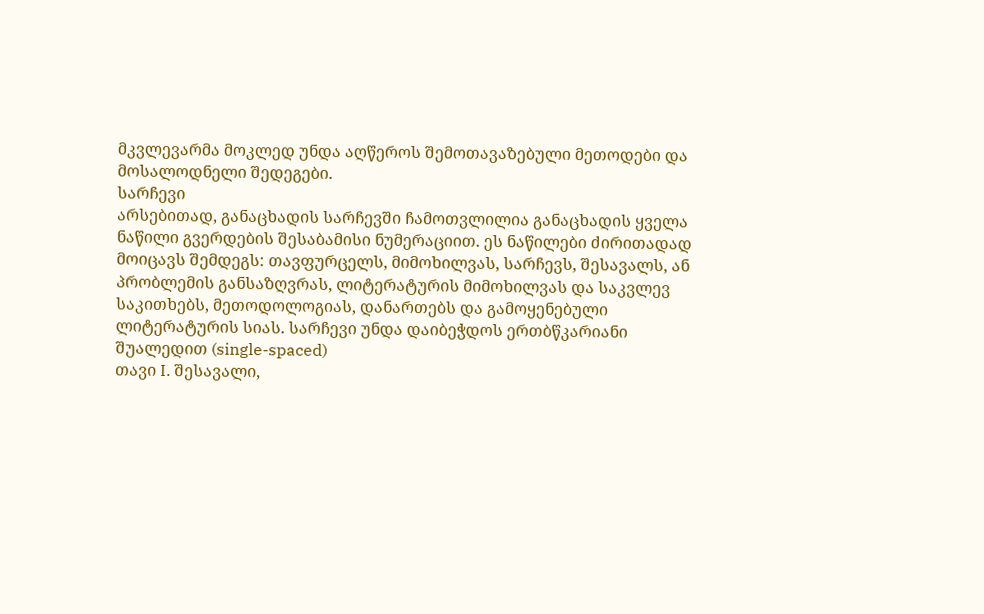მკვლევარმა მოკლედ უნდა აღწეროს შემოთავაზებული მეთოდები და მოსალოდნელი შედეგები.
სარჩევი
არსებითად, განაცხადის სარჩევში ჩამოთვლილია განაცხადის ყველა ნაწილი გვერდების შესაბამისი ნუმერაციით. ეს ნაწილები ძირითადად მოიცავს შემდეგს: თავფურცელს, მიმოხილვას, სარჩევს, შესავალს, ან პრობლემის განსაზღვრას, ლიტერატურის მიმოხილვას და საკვლევ საკითხებს, მეთოდოლოგიას, დანართებს და გამოყენებული ლიტერატურის სიას. სარჩევი უნდა დაიბეჭდოს ერთბწკარიანი შუალედით (single-spaced)
თავი I. შესავალი,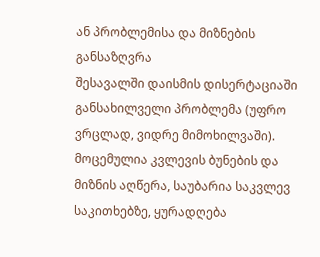ან პრობლემისა და მიზნების განსაზღვრა
შესავალში დაისმის დისერტაციაში განსახილველი პრობლემა (უფრო ვრცლად, ვიდრე მიმოხილვაში). მოცემულია კვლევის ბუნების და მიზნის აღწერა, საუბარია საკვლევ საკითხებზე, ყურადღება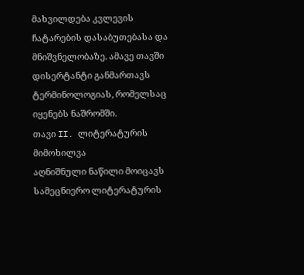მახვილდება კვლევის ჩატარების დასაბუთებასა და მნიშვნელობაზე. ამავე თავში დისერტანტი განმართავს ტერმინოლოგიას, რომელსაც იყენებს ნაშრომში.
თავი II. ლიტერატურის მიმოხილვა
აღნიშნული ნაწილი მოიცავს სამეცნიერო ლიტერატურის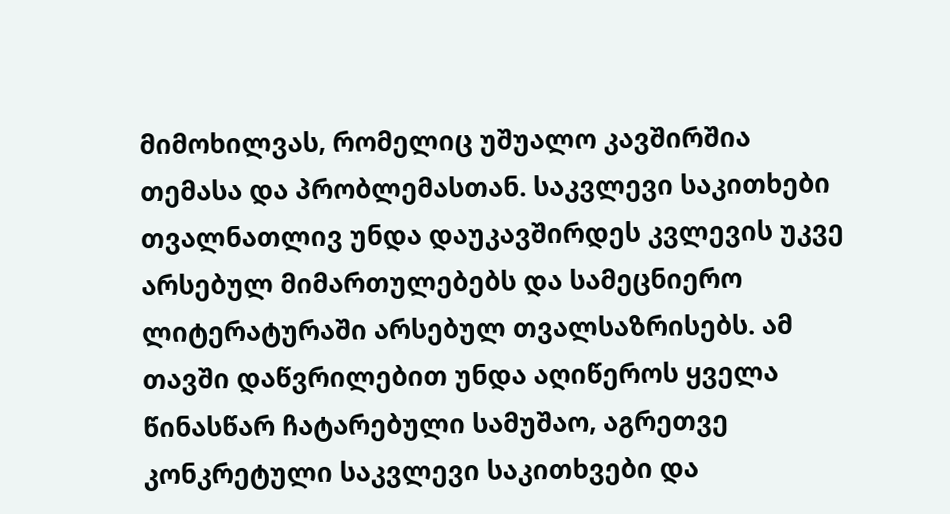მიმოხილვას, რომელიც უშუალო კავშირშია თემასა და პრობლემასთან. საკვლევი საკითხები თვალნათლივ უნდა დაუკავშირდეს კვლევის უკვე არსებულ მიმართულებებს და სამეცნიერო ლიტერატურაში არსებულ თვალსაზრისებს. ამ თავში დაწვრილებით უნდა აღიწეროს ყველა წინასწარ ჩატარებული სამუშაო, აგრეთვე კონკრეტული საკვლევი საკითხვები და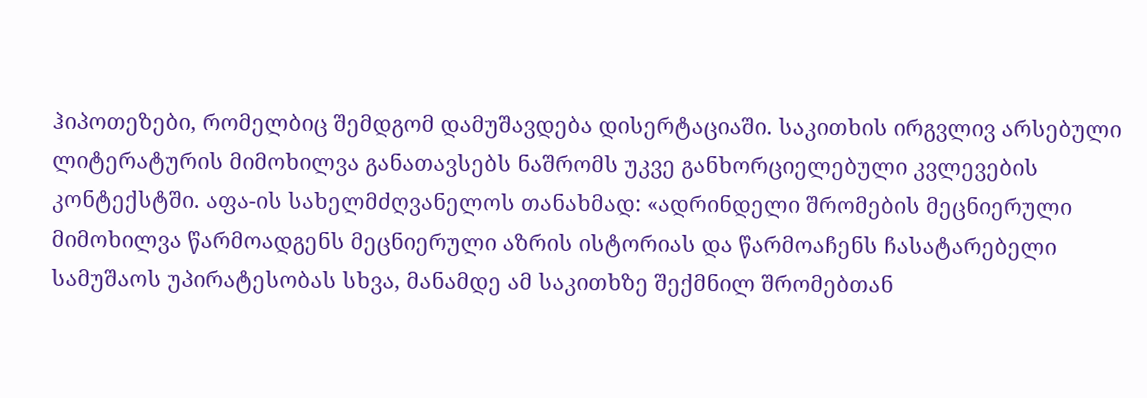ჰიპოთეზები, რომელბიც შემდგომ დამუშავდება დისერტაციაში. საკითხის ირგვლივ არსებული ლიტერატურის მიმოხილვა განათავსებს ნაშრომს უკვე განხორციელებული კვლევების კონტექსტში. აფა-ის სახელმძღვანელოს თანახმად: «ადრინდელი შრომების მეცნიერული მიმოხილვა წარმოადგენს მეცნიერული აზრის ისტორიას და წარმოაჩენს ჩასატარებელი სამუშაოს უპირატესობას სხვა, მანამდე ამ საკითხზე შექმნილ შრომებთან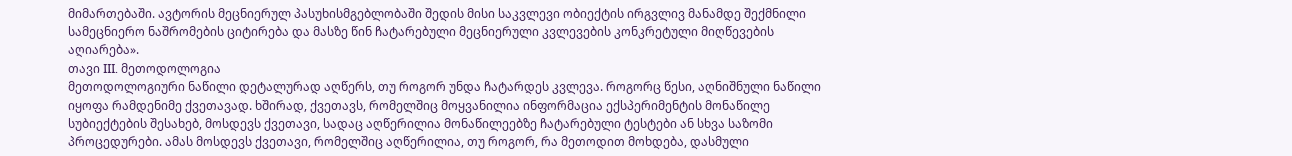მიმართებაში. ავტორის მეცნიერულ პასუხისმგებლობაში შედის მისი საკვლევი ობიექტის ირგვლივ მანამდე შექმნილი სამეცნიერო ნაშრომების ციტირება და მასზე წინ ჩატარებული მეცნიერული კვლევების კონკრეტული მიღწევების აღიარება».
თავი III. მეთოდოლოგია
მეთოდოლოგიური ნაწილი დეტალურად აღწერს, თუ როგორ უნდა ჩატარდეს კვლევა. როგორც წესი, აღნიშნული ნაწილი იყოფა რამდენიმე ქვეთავად. ხშირად, ქვეთავს, რომელშიც მოყვანილია ინფორმაცია ექსპერიმენტის მონაწილე სუბიექტების შესახებ, მოსდევს ქვეთავი, სადაც აღწერილია მონაწილეებზე ჩატარებული ტესტები ან სხვა საზომი პროცედურები. ამას მოსდევს ქვეთავი, რომელშიც აღწერილია, თუ როგორ, რა მეთოდით მოხდება, დასმული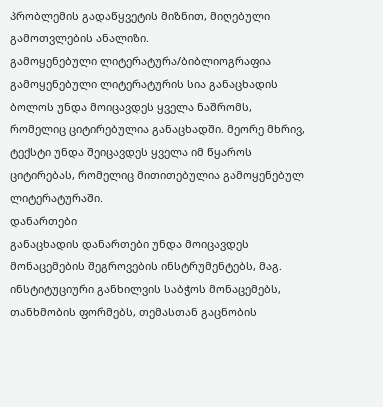პრობლემის გადაწყვეტის მიზნით, მიღებული გამოთვლების ანალიზი.
გამოყენებული ლიტერატურა/ბიბლიოგრაფია
გამოყენებული ლიტერატურის სია განაცხადის ბოლოს უნდა მოიცავდეს ყველა ნაშრომს, რომელიც ციტირებულია განაცხადში. მეორე მხრივ, ტექსტი უნდა შეიცავდეს ყველა იმ წყაროს ციტირებას, რომელიც მითითებულია გამოყენებულ ლიტერატურაში.
დანართები
განაცხადის დანართები უნდა მოიცავდეს მონაცემების შეგროვების ინსტრუმენტებს, მაგ. ინსტიტუციური განხილვის საბჭოს მონაცემებს, თანხმობის ფორმებს, თემასთან გაცნობის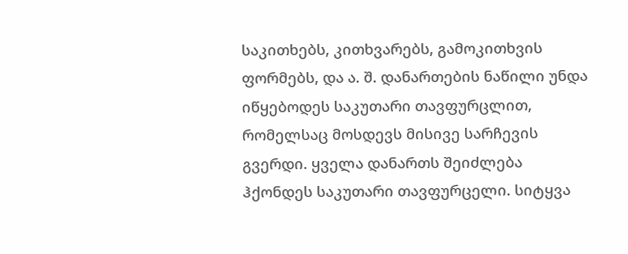საკითხებს, კითხვარებს, გამოკითხვის ფორმებს, და ა. შ. დანართების ნაწილი უნდა იწყებოდეს საკუთარი თავფურცლით, რომელსაც მოსდევს მისივე სარჩევის გვერდი. ყველა დანართს შეიძლება ჰქონდეს საკუთარი თავფურცელი. სიტყვა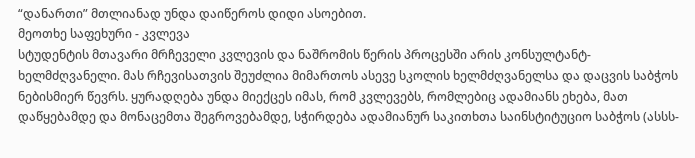“დანართი” მთლიანად უნდა დაიწეროს დიდი ასოებით.
მეოთხე საფეხური - კვლევა
სტუდენტის მთავარი მრჩეველი კვლევის და ნაშრომის წერის პროცესში არის კონსულტანტ-ხელმძღვანელი. მას რჩევისათვის შეუძლია მიმართოს ასევე სკოლის ხელმძღვანელსა და დაცვის საბჭოს ნებისმიერ წევრს. ყურადღება უნდა მიექცეს იმას, რომ კვლევებს, რომლებიც ადამიანს ეხება, მათ დაწყებამდე და მონაცემთა შეგროვებამდე, სჭირდება ადამიანურ საკითხთა საინსტიტუციო საბჭოს (ასსს-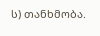ს) თანხმობა.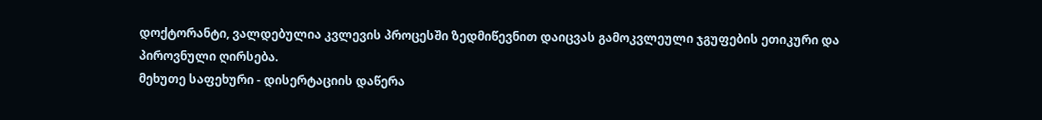დოქტორანტი, ვალდებულია კვლევის პროცესში ზედმიწევნით დაიცვას გამოკვლეული ჯგუფების ეთიკური და პიროვნული ღირსება.
მეხუთე საფეხური - დისერტაციის დაწერა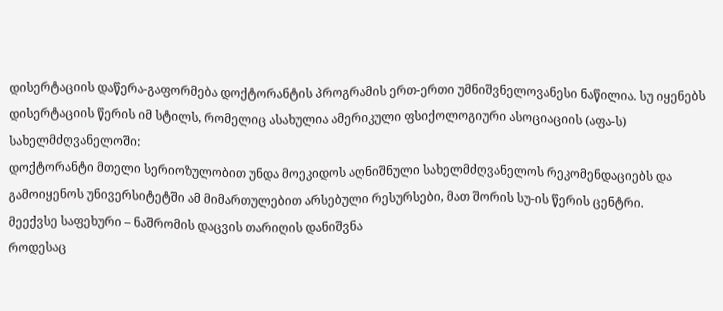დისერტაციის დაწერა-გაფორმება დოქტორანტის პროგრამის ერთ-ერთი უმნიშვნელოვანესი ნაწილია. სუ იყენებს დისერტაციის წერის იმ სტილს, რომელიც ასახულია ამერიკული ფსიქოლოგიური ასოციაციის (აფა-ს) სახელმძღვანელოში:
დოქტორანტი მთელი სერიოზულობით უნდა მოეკიდოს აღნიშნული სახელმძღვანელოს რეკომენდაციებს და გამოიყენოს უნივერსიტეტში ამ მიმართულებით არსებული რესურსები, მათ შორის სუ-ის წერის ცენტრი.
მეექვსე საფეხური – ნაშრომის დაცვის თარიღის დანიშვნა
როდესაც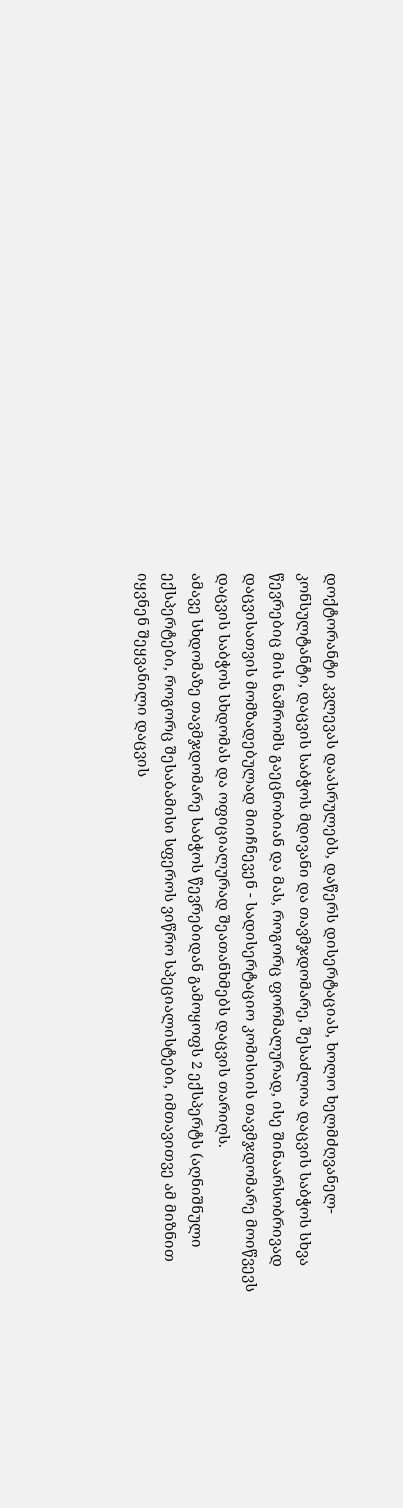დოქტორანტი კვლევას დაასრულებს, დაწერს დისერტაციას, ხოლო ხელმძღვანელ-კონსულტანტი, დაცვის საბჭოს მდივანი და თავმჯდომარე, შესაძლოა დაცვის საბჭოს სხვა წევრებიც მის ნაშრომს გაეცნობიან და მას, როგორც ფორმალურად, ისე შინაარსობრივად დაცვისათვის მომზადებულად მიიჩნევენ - სადისერტაციო კომისიის თავმჯდომარე მოიწვევს დაცვის საბჭოს სხდომას და ოფიციალურად შეათანხმებს დაცვის თარიღს.
ამავე სხდომაზე თავმჯდომარე საბჭოს წევრებიდან გამოყოფს 2 ექსპერტს (აღნიშნული ექსპერტები, როგორც შესაბამისი სფეროს ვიწრო სპეციალისტები, იმთავითვე ამ მიზნით იყვნენ შეყვანილი დაცვის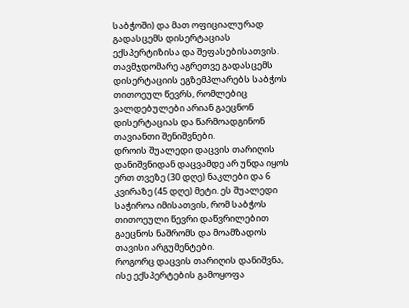საბჭოში) და მათ ოფიციალურად გადასცემს დისერტაციას ექსპერტიზისა და შეფასებისათვის. თავმჯდომარე აგრეთვე გადასცემს დისერტაციის ეგზემპლარებს საბჭოს თითოეულ წევრს, რომლებიც ვალდებულები არიან გაეცნონ დისერტაციას და წარმოადგინონ თავიანთი შენიშვნები.
დროის შუალედი დაცვის თარიღის დანიშვნიდან დაცვამდე არ უნდა იყოს ერთ თვეზე (30 დღე) ნაკლები და 6 კვირაზე (45 დღე) მეტი. ეს შუალედი საჭიროა იმისათვის, რომ საბჭოს თითოეული წევრი დაწვრილებით გაეცნოს ნაშრომს და მოამზადოს თავისი არგუმენტები.
როგორც დაცვის თარიღის დანიშვნა, ისე ექსპერტების გამოყოფა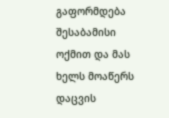გაფორმდება შესაბამისი ოქმით და მას ხელს მოაწერს დაცვის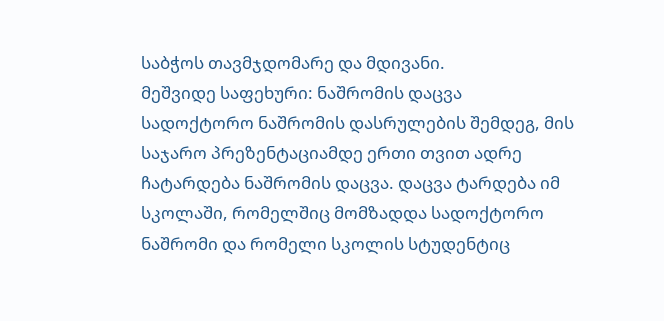საბჭოს თავმჯდომარე და მდივანი.
მეშვიდე საფეხური: ნაშრომის დაცვა
სადოქტორო ნაშრომის დასრულების შემდეგ, მის საჯარო პრეზენტაციამდე ერთი თვით ადრე ჩატარდება ნაშრომის დაცვა. დაცვა ტარდება იმ სკოლაში, რომელშიც მომზადდა სადოქტორო ნაშრომი და რომელი სკოლის სტუდენტიც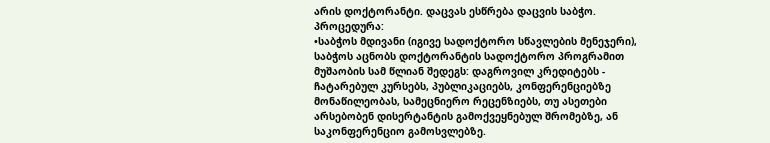არის დოქტორანტი. დაცვას ესწრება დაცვის საბჭო.
პროცედურა:
•საბჭოს მდივანი (იგივე სადოქტორო სწავლების მენეჯერი), საბჭოს აცნობს დოქტორანტის სადოქტორო პროგრამით მუშაობის სამ წლიან შედეგს: დაგროვილ კრედიტებს - ჩატარებულ კურსებს, პუბლიკაციებს, კონფერენციებზე მონაწილეობას, სამეცნიერო რეცენზიებს, თუ ასეთები არსებობენ დისერტანტის გამოქვეყნებულ შრომებზე, ან საკონფერენციო გამოსვლებზე.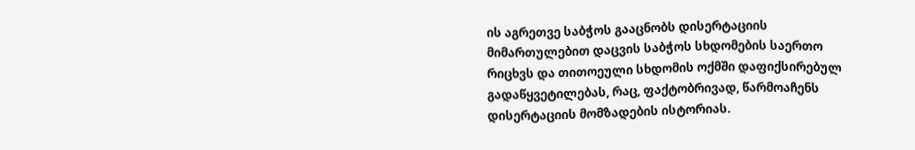ის აგრეთვე საბჭოს გააცნობს დისერტაციის მიმართულებით დაცვის საბჭოს სხდომების საერთო რიცხვს და თითოეული სხდომის ოქმში დაფიქსირებულ გადაწყვეტილებას, რაც, ფაქტობრივად, წარმოაჩენს დისერტაციის მომზადების ისტორიას.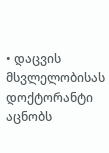• დაცვის მსვლელობისას დოქტორანტი აცნობს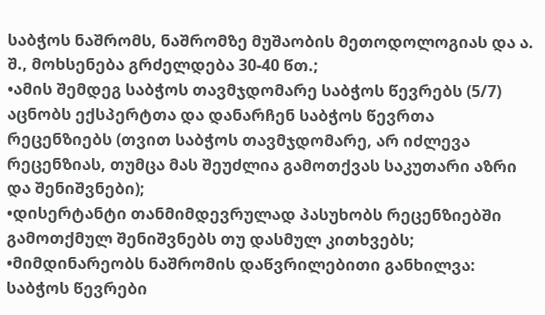საბჭოს ნაშრომს, ნაშრომზე მუშაობის მეთოდოლოგიას და ა. შ., მოხსენება გრძელდება 30-40 წთ.;
•ამის შემდეგ საბჭოს თავმჯდომარე საბჭოს წევრებს (5/7) აცნობს ექსპერტთა და დანარჩენ საბჭოს წევრთა რეცენზიებს (თვით საბჭოს თავმჯდომარე, არ იძლევა რეცენზიას, თუმცა მას შეუძლია გამოთქვას საკუთარი აზრი და შენიშვნები);
•დისერტანტი თანმიმდევრულად პასუხობს რეცენზიებში გამოთქმულ შენიშვნებს თუ დასმულ კითხვებს;
•მიმდინარეობს ნაშრომის დაწვრილებითი განხილვა: საბჭოს წევრები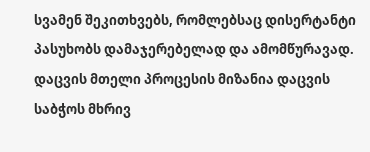სვამენ შეკითხვებს, რომლებსაც დისერტანტი პასუხობს დამაჯერებელად და ამომწურავად.
დაცვის მთელი პროცესის მიზანია დაცვის საბჭოს მხრივ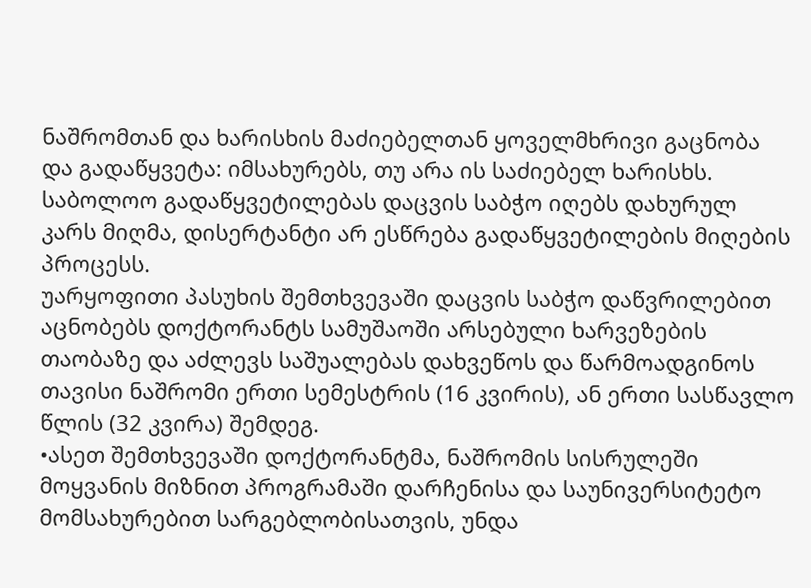ნაშრომთან და ხარისხის მაძიებელთან ყოველმხრივი გაცნობა და გადაწყვეტა: იმსახურებს, თუ არა ის საძიებელ ხარისხს.
საბოლოო გადაწყვეტილებას დაცვის საბჭო იღებს დახურულ კარს მიღმა, დისერტანტი არ ესწრება გადაწყვეტილების მიღების პროცესს.
უარყოფითი პასუხის შემთხვევაში დაცვის საბჭო დაწვრილებით აცნობებს დოქტორანტს სამუშაოში არსებული ხარვეზების თაობაზე და აძლევს საშუალებას დახვეწოს და წარმოადგინოს თავისი ნაშრომი ერთი სემესტრის (16 კვირის), ან ერთი სასწავლო წლის (32 კვირა) შემდეგ.
•ასეთ შემთხვევაში დოქტორანტმა, ნაშრომის სისრულეში მოყვანის მიზნით პროგრამაში დარჩენისა და საუნივერსიტეტო მომსახურებით სარგებლობისათვის, უნდა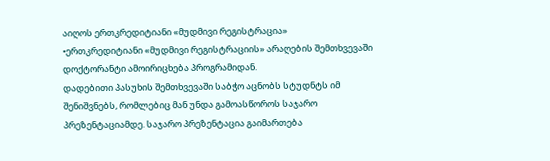აიღოს ერთკრედიტიანი «მუდმივი რეგისტრაცია»
•ერთკრედიტიანი «მუდმივი რეგისტრაციის» არაღების შემთხვევაში დოქტორანტი ამოირიცხება პროგრამიდან.
დადებითი პასუხის შემთხვევაში საბჭო აცნობს სტუდნტს იმ შენიშვნებს, რომლებიც მან უნდა გამოასწოროს საჯარო პრეზენტაციამდე. საჯარო პრეზენტაცია გაიმართება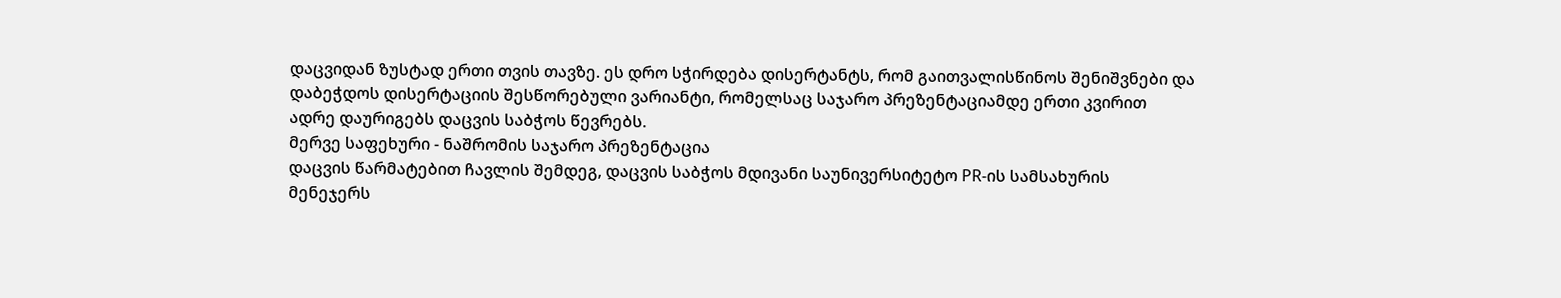დაცვიდან ზუსტად ერთი თვის თავზე. ეს დრო სჭირდება დისერტანტს, რომ გაითვალისწინოს შენიშვნები და დაბეჭდოს დისერტაციის შესწორებული ვარიანტი, რომელსაც საჯარო პრეზენტაციამდე ერთი კვირით ადრე დაურიგებს დაცვის საბჭოს წევრებს.
მერვე საფეხური - ნაშრომის საჯარო პრეზენტაცია
დაცვის წარმატებით ჩავლის შემდეგ, დაცვის საბჭოს მდივანი საუნივერსიტეტო PR-ის სამსახურის მენეჯერს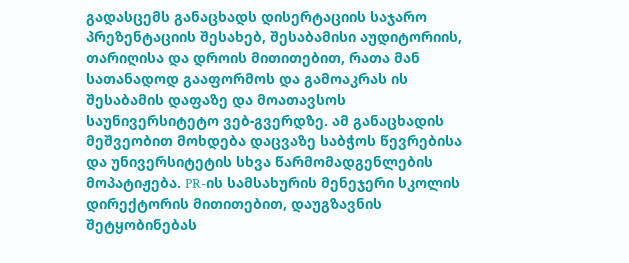გადასცემს განაცხადს დისერტაციის საჯარო პრეზენტაციის შესახებ, შესაბამისი აუდიტორიის, თარიღისა და დროის მითითებით, რათა მან სათანადოდ გააფორმოს და გამოაკრას ის შესაბამის დაფაზე და მოათავსოს საუნივერსიტეტო ვებ-გვერდზე. ამ განაცხადის მეშვეობით მოხდება დაცვაზე საბჭოს წევრებისა და უნივერსიტეტის სხვა წარმომადგენლების მოპატიჟება. PR-ის სამსახურის მენეჯერი სკოლის დირექტორის მითითებით, დაუგზავნის შეტყობინებას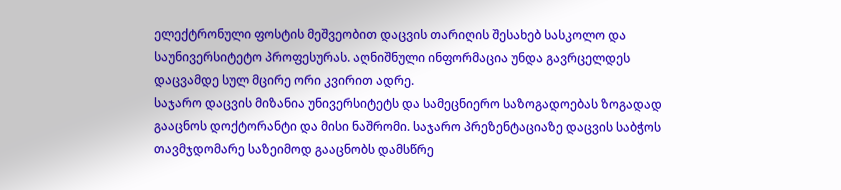ელექტრონული ფოსტის მეშვეობით დაცვის თარიღის შესახებ სასკოლო და საუნივერსიტეტო პროფესურას. აღნიშნული ინფორმაცია უნდა გავრცელდეს დაცვამდე სულ მცირე ორი კვირით ადრე.
საჯარო დაცვის მიზანია უნივერსიტეტს და სამეცნიერო საზოგადოებას ზოგადად გააცნოს დოქტორანტი და მისი ნაშრომი. საჯარო პრეზენტაციაზე დაცვის საბჭოს თავმჯდომარე საზეიმოდ გააცნობს დამსწრე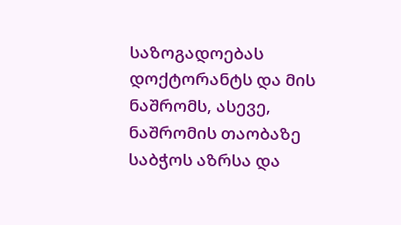საზოგადოებას დოქტორანტს და მის ნაშრომს, ასევე, ნაშრომის თაობაზე საბჭოს აზრსა და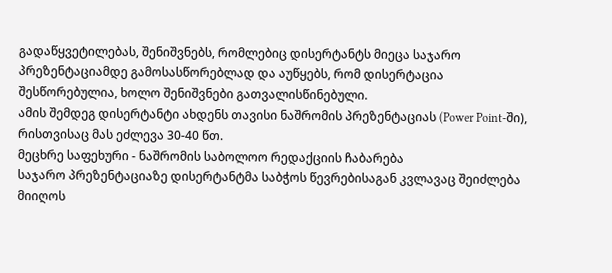გადაწყვეტილებას, შენიშვნებს, რომლებიც დისერტანტს მიეცა საჯარო პრეზენტაციამდე გამოსასწორებლად და აუწყებს, რომ დისერტაცია შესწორებულია, ხოლო შენიშვნები გათვალისწინებული.
ამის შემდეგ დისერტანტი ახდენს თავისი ნაშრომის პრეზენტაციას (Power Point-ში), რისთვისაც მას ეძლევა 30-40 წთ.
მეცხრე საფეხური - ნაშრომის საბოლოო რედაქციის ჩაბარება
საჯარო პრეზენტაციაზე დისერტანტმა საბჭოს წევრებისაგან კვლავაც შეიძლება მიიღოს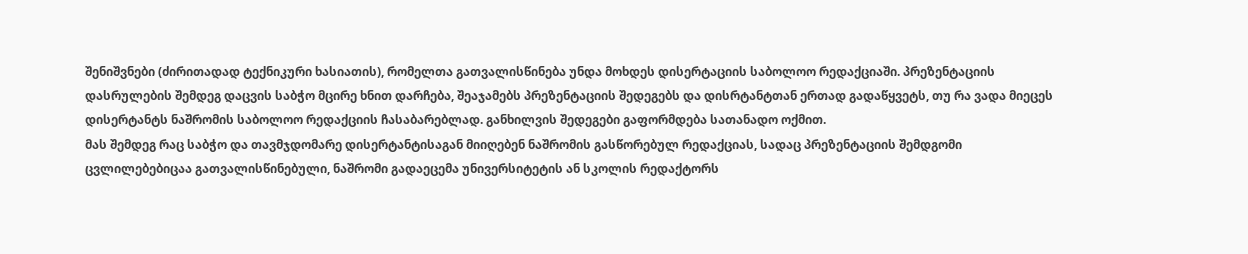შენიშვნები (ძირითადად ტექნიკური ხასიათის), რომელთა გათვალისწინება უნდა მოხდეს დისერტაციის საბოლოო რედაქციაში. პრეზენტაციის დასრულების შემდეგ დაცვის საბჭო მცირე ხნით დარჩება, შეაჯამებს პრეზენტაციის შედეგებს და დისრტანტთან ერთად გადაწყვეტს, თუ რა ვადა მიეცეს დისერტანტს ნაშრომის საბოლოო რედაქციის ჩასაბარებლად. განხილვის შედეგები გაფორმდება სათანადო ოქმით.
მას შემდეგ რაც საბჭო და თავმჯდომარე დისერტანტისაგან მიიღებენ ნაშრომის გასწორებულ რედაქციას, სადაც პრეზენტაციის შემდგომი ცვლილებებიცაა გათვალისწინებული, ნაშრომი გადაეცემა უნივერსიტეტის ან სკოლის რედაქტორს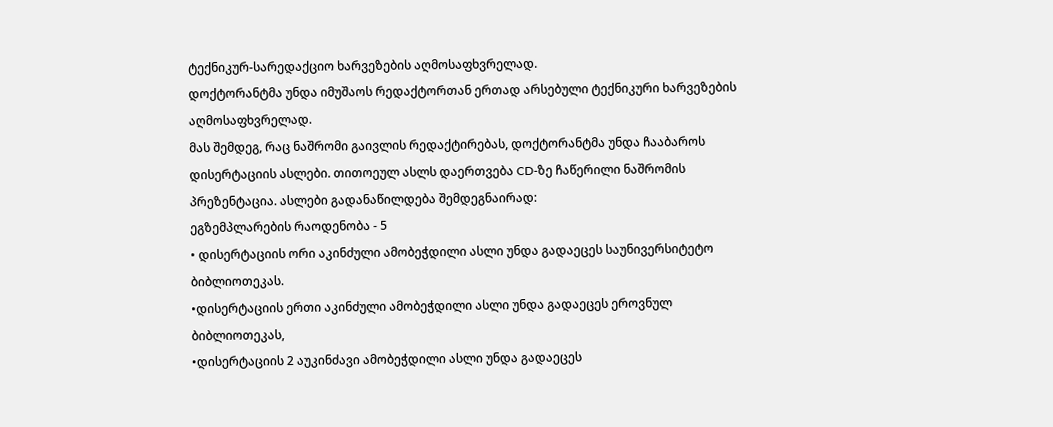ტექნიკურ-სარედაქციო ხარვეზების აღმოსაფხვრელად.
დოქტორანტმა უნდა იმუშაოს რედაქტორთან ერთად არსებული ტექნიკური ხარვეზების აღმოსაფხვრელად.
მას შემდეგ, რაც ნაშრომი გაივლის რედაქტირებას, დოქტორანტმა უნდა ჩააბაროს დისერტაციის ასლები. თითოეულ ასლს დაერთვება CD-ზე ჩაწერილი ნაშრომის პრეზენტაცია. ასლები გადანაწილდება შემდეგნაირად:
ეგზემპლარების რაოდენობა - 5
• დისერტაციის ორი აკინძული ამობეჭდილი ასლი უნდა გადაეცეს საუნივერსიტეტო ბიბლიოთეკას.
•დისერტაციის ერთი აკინძული ამობეჭდილი ასლი უნდა გადაეცეს ეროვნულ ბიბლიოთეკას,
•დისერტაციის 2 აუკინძავი ამობეჭდილი ასლი უნდა გადაეცეს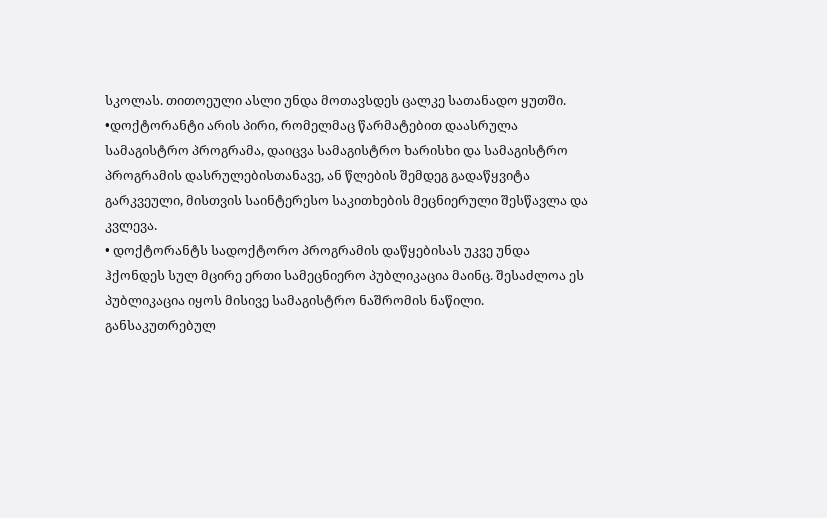სკოლას. თითოეული ასლი უნდა მოთავსდეს ცალკე სათანადო ყუთში.
•დოქტორანტი არის პირი, რომელმაც წარმატებით დაასრულა სამაგისტრო პროგრამა, დაიცვა სამაგისტრო ხარისხი და სამაგისტრო პროგრამის დასრულებისთანავე, ან წლების შემდეგ გადაწყვიტა გარკვეული, მისთვის საინტერესო საკითხების მეცნიერული შესწავლა და კვლევა.
• დოქტორანტს სადოქტორო პროგრამის დაწყებისას უკვე უნდა ჰქონდეს სულ მცირე ერთი სამეცნიერო პუბლიკაცია მაინც. შესაძლოა ეს პუბლიკაცია იყოს მისივე სამაგისტრო ნაშრომის ნაწილი. განსაკუთრებულ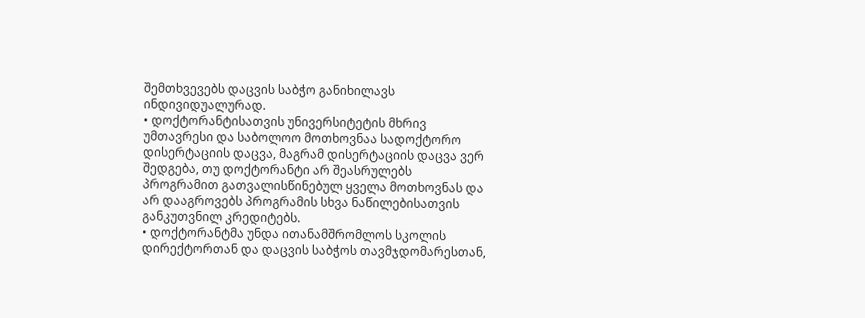შემთხვევებს დაცვის საბჭო განიხილავს ინდივიდუალურად.
• დოქტორანტისათვის უნივერსიტეტის მხრივ უმთავრესი და საბოლოო მოთხოვნაა სადოქტორო დისერტაციის დაცვა, მაგრამ დისერტაციის დაცვა ვერ შედგება, თუ დოქტორანტი არ შეასრულებს პროგრამით გათვალისწინებულ ყველა მოთხოვნას და არ დააგროვებს პროგრამის სხვა ნაწილებისათვის განკუთვნილ კრედიტებს.
• დოქტორანტმა უნდა ითანამშრომლოს სკოლის დირექტორთან და დაცვის საბჭოს თავმჯდომარესთან,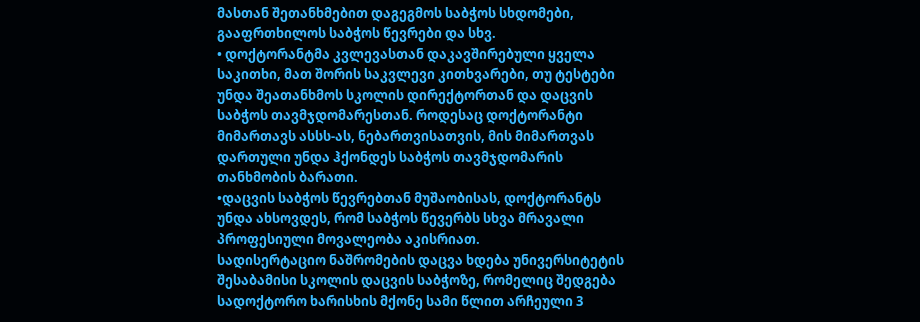მასთან შეთანხმებით დაგეგმოს საბჭოს სხდომები, გააფრთხილოს საბჭოს წევრები და სხვ.
• დოქტორანტმა კვლევასთან დაკავშირებული ყველა საკითხი, მათ შორის საკვლევი კითხვარები, თუ ტესტები უნდა შეათანხმოს სკოლის დირექტორთან და დაცვის საბჭოს თავმჯდომარესთან. როდესაც დოქტორანტი მიმართავს ასსს-ას, ნებართვისათვის, მის მიმართვას დართული უნდა ჰქონდეს საბჭოს თავმჯდომარის თანხმობის ბარათი.
•დაცვის საბჭოს წევრებთან მუშაობისას, დოქტორანტს უნდა ახსოვდეს, რომ საბჭოს წევერბს სხვა მრავალი პროფესიული მოვალეობა აკისრიათ.
სადისერტაციო ნაშრომების დაცვა ხდება უნივერსიტეტის შესაბამისი სკოლის დაცვის საბჭოზე, რომელიც შედგება სადოქტორო ხარისხის მქონე სამი წლით არჩეული 3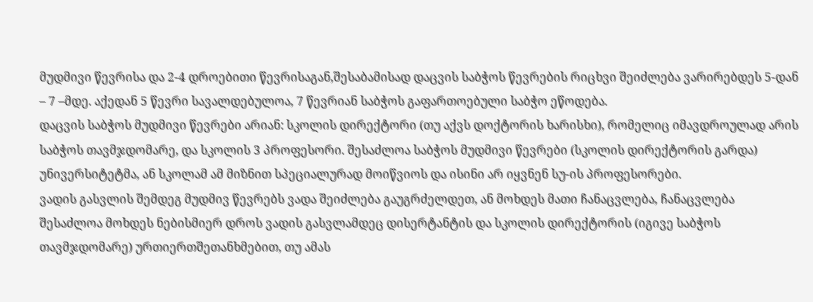მუდმივი წევრისა და 2-4 დროებითი წევრისაგან,შესაბამისად დაცვის საბჭოს წევრების რიცხვი შეიძლება ვარირებდეს 5-დან – 7 –მდე. აქედან 5 წევრი სავალდებულოა, 7 წევრიან საბჭოს გაფართოებული საბჭო ეწოდება.
დაცვის საბჭოს მუდმივი წევრები არიან: სკოლის დირექტორი (თუ აქვს დოქტორის ხარისხი), რომელიც იმავდროულად არის საბჭოს თავმჯდომარე, და სკოლის 3 პროფესორი. შესაძლოა საბჭოს მუდმივი წევრები (სკოლის დირექტორის გარდა) უნივერსიტეტმა, ან სკოლამ ამ მიზნით სპეციალურად მოიწვიოს და ისინი არ იყვნენ სუ-ის პროფესორები.
ვადის გასვლის შემდეგ მუდმივ წევრებს ვადა შეიძლება გაუგრძელდეთ, ან მოხდეს მათი ჩანაცვლება, ჩანაცვლება შესაძლოა მოხდეს ნებისმიერ დროს ვადის გასვლამდეც დისერტანტის და სკოლის დირექტორის (იგივე საბჭოს თავმჯდომარე) ურთიერთშეთანხმებით, თუ ამას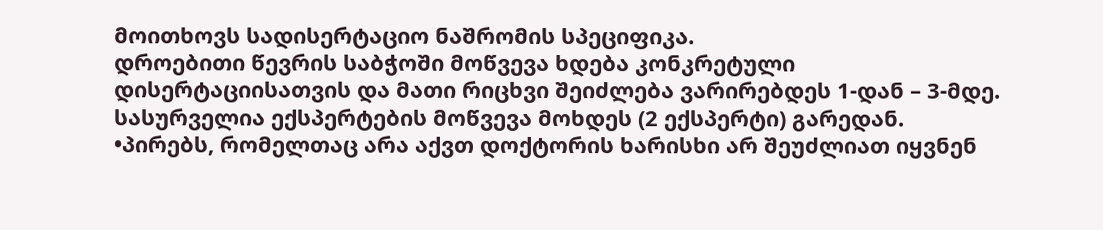მოითხოვს სადისერტაციო ნაშრომის სპეციფიკა.
დროებითი წევრის საბჭოში მოწვევა ხდება კონკრეტული დისერტაციისათვის და მათი რიცხვი შეიძლება ვარირებდეს 1-დან – 3-მდე. სასურველია ექსპერტების მოწვევა მოხდეს (2 ექსპერტი) გარედან.
•პირებს, რომელთაც არა აქვთ დოქტორის ხარისხი არ შეუძლიათ იყვნენ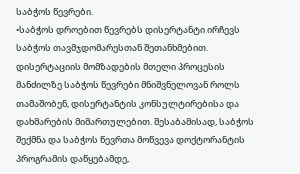საბჭოს წევრები.
•საბჭოს დროებით წევრებს დისერტანტი ირჩევს საბჭოს თავმჯდომარესთან შეთანხმებით. დისერტაციის მომზადების მთელი პროცესის მანძილზე საბჭოს წევრები მნიშვნელოვან როლს თამაშობენ, დისერტანტის კონსულტირებისა და დახმარების მიმართულებით. შესაბამისად, საბჭოს შექმნა და საბჭოს წევრთა მოწვევა დოქტორანტის პროგრამის დაწყებამდე,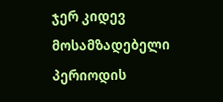ჯერ კიდევ მოსამზადებელი პერიოდის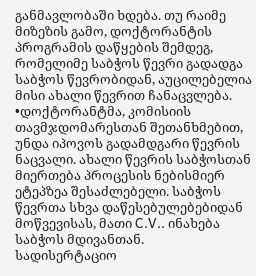განმავლობაში ხდება. თუ რაიმე მიზეზის გამო, დოქტორანტის პროგრამის დაწყების შემდეგ, რომელიმე საბჭოს წევრი გადადგა საბჭოს წევრობიდან, აუცილებელია მისი ახალი წევრით ჩანაცვლება.
•დოქტორანტმა, კომისიის თავმჯდომარესთან შეთანხმებით, უნდა იპოვოს გადამდგარი წევრის ნაცვალი. ახალი წევრის საბჭოსთან მიერთება პროცესის ნებისმიერ ეტეპზეა შესაძლებელი. საბჭოს წევრთა სხვა დაწესებულებებიდან მოწვევისას, მათი C.V.. ინახება საბჭოს მდივანთან.
სადისერტაციო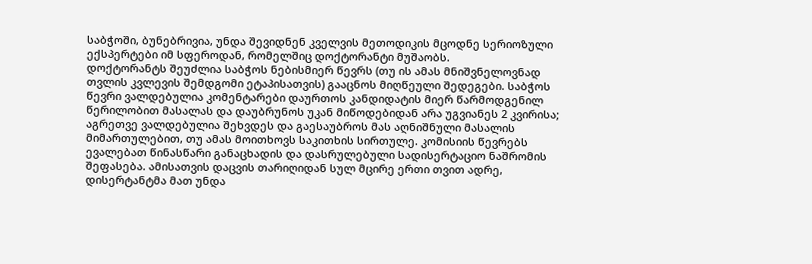საბჭოში, ბუნებრივია, უნდა შევიდნენ კველვის მეთოდიკის მცოდნე სერიოზული ექსპერტები იმ სფეროდან, რომელშიც დოქტორანტი მუშაობს.
დოქტორანტს შეუძლია საბჭოს ნებისმიერ წევრს (თუ ის ამას მნიშვნელოვნად თვლის კვლევის შემდგომი ეტაპისათვის) გააცნოს მიღწეული შედეგები. საბჭოს წევრი ვალდებულია კომენტარები დაურთოს კანდიდატის მიერ წარმოდგენილ წერილობით მასალას და დაუბრუნოს უკან მიწოდებიდან არა უგვიანეს 2 კვირისა; აგრეთვე ვალდებულია შეხვდეს და გაესაუბროს მას აღნიშნული მასალის მიმართულებით, თუ ამას მოითხოვს საკითხის სირთულე. კომისიის წევრებს ევალებათ წინასწარი განაცხადის და დასრულებული სადისერტაციო ნაშრომის შეფასება. ამისათვის დაცვის თარიღიდან სულ მცირე ერთი თვით ადრე, დისერტანტმა მათ უნდა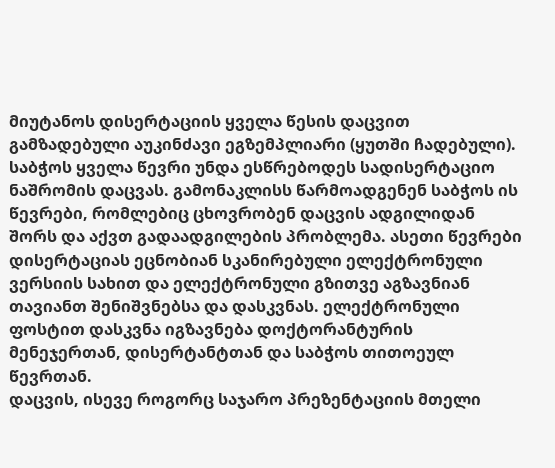მიუტანოს დისერტაციის ყველა წესის დაცვით გამზადებული აუკინძავი ეგზემპლიარი (ყუთში ჩადებული). საბჭოს ყველა წევრი უნდა ესწრებოდეს სადისერტაციო ნაშრომის დაცვას. გამონაკლისს წარმოადგენენ საბჭოს ის წევრები, რომლებიც ცხოვრობენ დაცვის ადგილიდან შორს და აქვთ გადაადგილების პრობლემა. ასეთი წევრები დისერტაციას ეცნობიან სკანირებული ელექტრონული ვერსიის სახით და ელექტრონული გზითვე აგზავნიან თავიანთ შენიშვნებსა და დასკვნას. ელექტრონული ფოსტით დასკვნა იგზავნება დოქტორანტურის მენეჯერთან, დისერტანტთან და საბჭოს თითოეულ წევრთან.
დაცვის, ისევე როგორც საჯარო პრეზენტაციის მთელი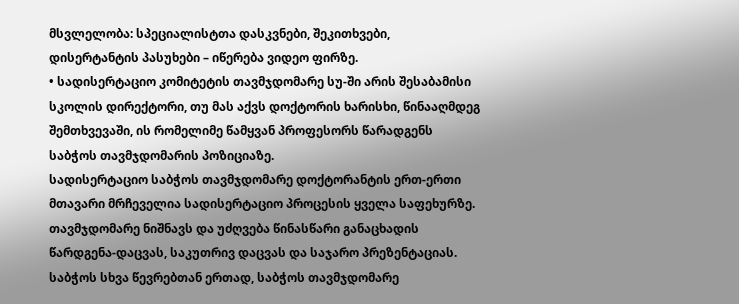მსვლელობა: სპეციალისტთა დასკვნები, შეკითხვები, დისერტანტის პასუხები – იწერება ვიდეო ფირზე.
• სადისერტაციო კომიტეტის თავმჯდომარე სუ-ში არის შესაბამისი სკოლის დირექტორი, თუ მას აქვს დოქტორის ხარისხი, წინააღმდეგ შემთხვევაში, ის რომელიმე წამყვან პროფესორს წარადგენს საბჭოს თავმჯდომარის პოზიციაზე.
სადისერტაციო საბჭოს თავმჯდომარე დოქტორანტის ერთ-ერთი მთავარი მრჩეველია სადისერტაციო პროცესის ყველა საფეხურზე. თავმჯდომარე ნიშნავს და უძღვება წინასწარი განაცხადის წარდგენა-დაცვას, საკუთრივ დაცვას და საჯარო პრეზენტაციას. საბჭოს სხვა წევრებთან ერთად, საბჭოს თავმჯდომარე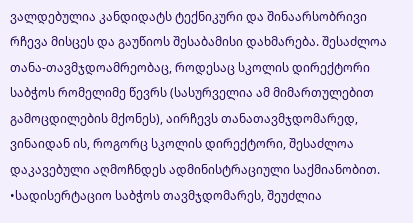ვალდებულია კანდიდატს ტექნიკური და შინაარსობრივი რჩევა მისცეს და გაუწიოს შესაბამისი დახმარება. შესაძლოა თანა-თავმჯდოამრეობაც, როდესაც სკოლის დირექტორი საბჭოს რომელიმე წევრს (სასურველია ამ მიმართულებით გამოცდილების მქონეს), აირჩევს თანათავმჯდომარედ, ვინაიდან ის, როგორც სკოლის დირექტორი, შესაძლოა დაკავებული აღმოჩნდეს ადმინისტრაციული საქმიანობით.
•სადისერტაციო საბჭოს თავმჯდომარეს, შეუძლია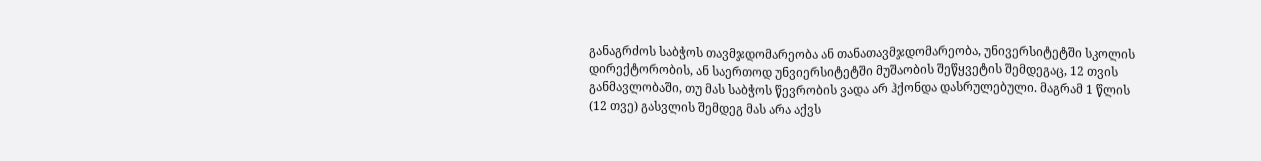განაგრძოს საბჭოს თავმჯდომარეობა ან თანათავმჯდომარეობა, უნივერსიტეტში სკოლის დირექტორობის, ან საერთოდ უნვიერსიტეტში მუშაობის შეწყვეტის შემდეგაც, 12 თვის განმავლობაში, თუ მას საბჭოს წევრობის ვადა არ ჰქონდა დასრულებული. მაგრამ 1 წლის (12 თვე) გასვლის შემდეგ მას არა აქვს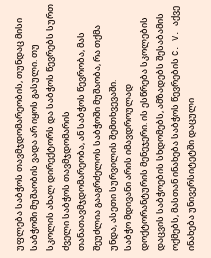უფლება საბჭოს თავმჯდომარეობის, თუნდაც მისი საბჭოში მუშაობის ვადა არ იყოს გასული. თუ სკოლის ახალ დირექტორს და საბჭოს წევრებს სურთ ძველი საბჭოს თავმჯდომარის თანათავმჯდომარეობა, ან საბჭოს წევრობა, მას შეუძლია გააგრძელოს საბჭოში მუშაობა, რა თქმა უნდა, ასეთი სურვილის შემთხვევაში.
საბჭო მდივანი არის იმავდროულად დოქტორანტურის მენეჯერი. ის ესწრება სკოლების დაცვის საბჭოების სხდომებს, ამზადებს შესაბამის ოქმებს, მასთან ინახება საბჭოს წევრების C. V. აქვე ინახება უნივერსიტეტში დაცული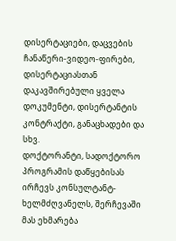დისერტაციები, დაცვების ჩანაწერი-ვიდეო-ფირები, დისერტაციასთან დაკავშირებული ყველა დოკუმენტი, დისერტანტის კონტრაქტი, განაცხადები და სხვ.
დოქტორანტი, სადოქტორო პროგრამის დაწყებისას ირჩევს კონსულტანტ-ხელმძღვანელს, შერჩევაში მას ეხმარება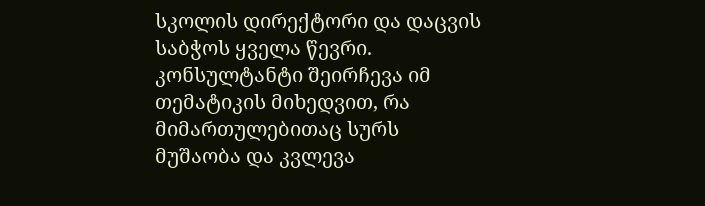სკოლის დირექტორი და დაცვის საბჭოს ყველა წევრი. კონსულტანტი შეირჩევა იმ თემატიკის მიხედვით, რა მიმართულებითაც სურს მუშაობა და კვლევა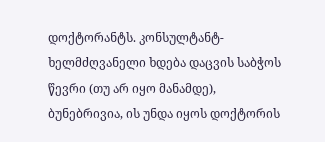დოქტორანტს. კონსულტანტ-ხელმძღვანელი ხდება დაცვის საბჭოს წევრი (თუ არ იყო მანამდე), ბუნებრივია, ის უნდა იყოს დოქტორის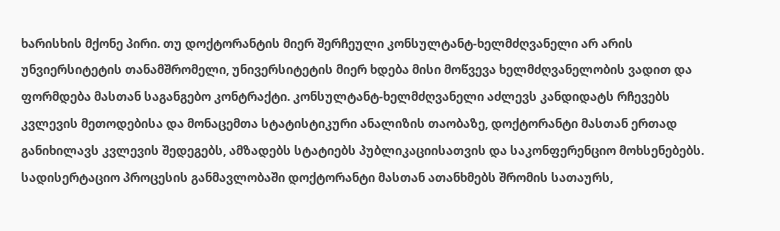ხარისხის მქონე პირი. თუ დოქტორანტის მიერ შერჩეული კონსულტანტ-ხელმძღვანელი არ არის უნვიერსიტეტის თანამშრომელი, უნივერსიტეტის მიერ ხდება მისი მოწვევა ხელმძღვანელობის ვადით და ფორმდება მასთან საგანგებო კონტრაქტი. კონსულტანტ-ხელმძღვანელი აძლევს კანდიდატს რჩევებს კვლევის მეთოდებისა და მონაცემთა სტატისტიკური ანალიზის თაობაზე, დოქტორანტი მასთან ერთად განიხილავს კვლევის შედეგებს, ამზადებს სტატიებს პუბლიკაციისათვის და საკონფერენციო მოხსენებებს. სადისერტაციო პროცესის განმავლობაში დოქტორანტი მასთან ათანხმებს შრომის სათაურს,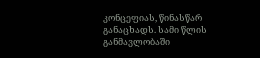კონცეფიას, წინასწარ განაცხადს. სამი წლის განმავლობაში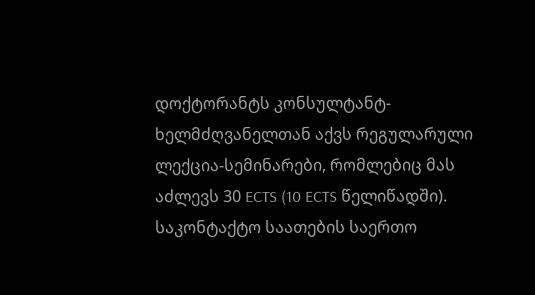დოქტორანტს კონსულტანტ-ხელმძღვანელთან აქვს რეგულარული ლექცია-სემინარები, რომლებიც მას აძლევს 30 ECTS (10 ECTS წელიწადში). საკონტაქტო საათების საერთო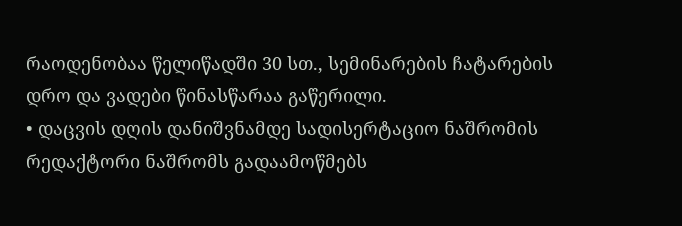რაოდენობაა წელიწადში 30 სთ., სემინარების ჩატარების დრო და ვადები წინასწარაა გაწერილი.
• დაცვის დღის დანიშვნამდე სადისერტაციო ნაშრომის რედაქტორი ნაშრომს გადაამოწმებს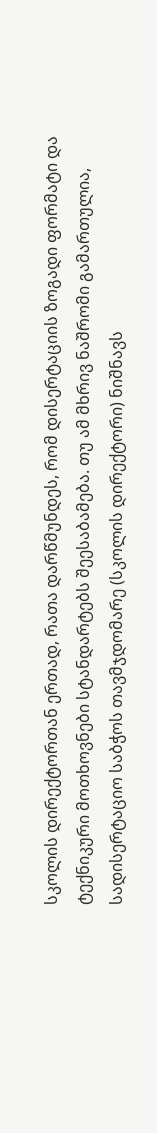სკოლის დირექტორთან ერთად, რათა დარწმუნდეს, რომ დისერტაციის ზოგადი ფორმატი და ტექნიკური მოთხოვნები სტანდარტებს შეესაბამება. თუ ამ მხრივ ნაშრომი გამართულია, სადისერტაციო საბჭოს თავმჯდომარე (სკოლის დირექტორი) ნიშნავს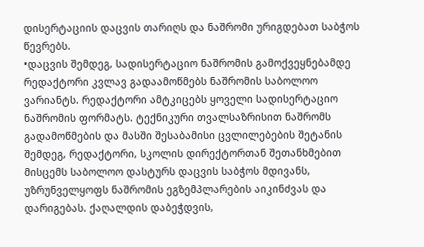დისერტაციის დაცვის თარიღს და ნაშრომი ურიგდებათ საბჭოს წევრებს.
•დაცვის შემდეგ, სადისერტაციო ნაშრომის გამოქვეყნებამდე რედაქტორი კვლავ გადაამოწმებს ნაშრომის საბოლოო ვარიანტს. რედაქტორი ამტკიცებს ყოველი სადისერტაციო ნაშრომის ფორმატს. ტექნიკური თვალსაზრისით ნაშრომს გადამოწმების და მასში შესაბამისი ცვლილებების შეტანის შემდეგ, რედაქტორი, სკოლის დირექტორთან შეთანხმებით მისცემს საბოლოო დასტურს დაცვის საბჭოს მდივანს, უზრუნველყოფს ნაშრომის ეგზემპლარების აიკინძვას და დარიგებას. ქაღალდის დაბეჭდვის,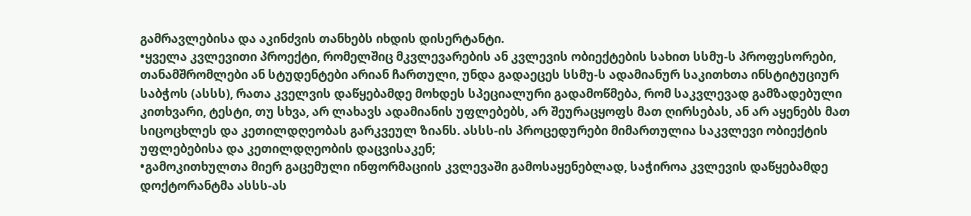გამრავლებისა და აკინძვის თანხებს იხდის დისერტანტი.
•ყველა კვლევითი პროექტი, რომელშიც მკვლევარების ან კვლევის ობიექტების სახით სსმუ-ს პროფესორები, თანამშრომლები ან სტუდენტები არიან ჩართული, უნდა გადაეცეს სსმუ-ს ადამიანურ საკითხთა ინსტიტუციურ საბჭოს (ასსს), რათა კველვის დაწყებამდე მოხდეს სპეციალური გადამოწმება, რომ საკვლევად გამზადებული კითხვარი, ტესტი, თუ სხვა, არ ლახავს ადამიანის უფლებებს, არ შეურაცყოფს მათ ღირსებას, ან არ აყენებს მათ სიცოცხლეს და კეთილდღეობას გარკვეულ ზიანს. ასსს-ის პროცედურები მიმართულია საკვლევი ობიექტის უფლებებისა და კეთილდღეობის დაცვისაკენ;
•გამოკითხულთა მიერ გაცემული ინფორმაციის კვლევაში გამოსაყენებლად, საჭიროა კვლევის დაწყებამდე დოქტორანტმა ასსს-ას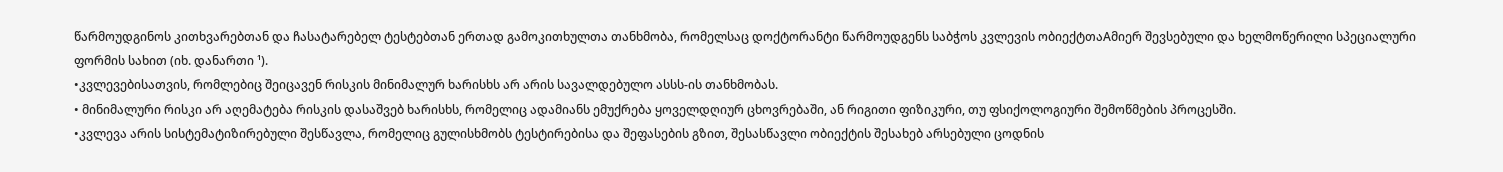წარმოუდგინოს კითხვარებთან და ჩასატარებელ ტესტებთან ერთად გამოკითხულთა თანხმობა, რომელსაც დოქტორანტი წარმოუდგენს საბჭოს კვლევის ობიექტთაAმიერ შევსებული და ხელმოწერილი სპეციალური ფორმის სახით (იხ. დანართი ¹).
•კვლევებისათვის, რომლებიც შეიცავენ რისკის მინიმალურ ხარისხს არ არის სავალდებულო ასსს-ის თანხმობას.
• მინიმალური რისკი არ აღემატება რისკის დასაშვებ ხარისხს, რომელიც ადამიანს ემუქრება ყოველდღიურ ცხოვრებაში, ან რიგითი ფიზიკური, თუ ფსიქოლოგიური შემოწმების პროცესში.
•კვლევა არის სისტემატიზირებული შესწავლა, რომელიც გულისხმობს ტესტირებისა და შეფასების გზით, შესასწავლი ობიექტის შესახებ არსებული ცოდნის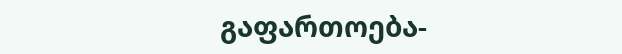გაფართოება-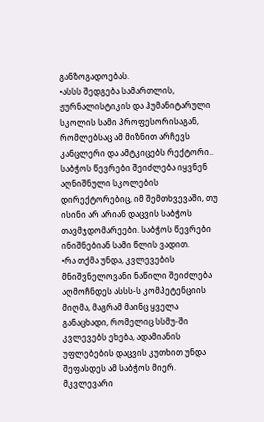განზოგადოებას.
•ასსს შედგება სამართლის, ჟურნალისტიკის და ჰუმანიტარული სკოლის სამი პროფესორისაგან, რომლებსაც ამ მიზნით არჩევს კანცლერი და ამტკიცებს რექტორი.. საბჭოს წევრები შეიძლება იყვნენ აღნიშნული სკოლების დირექტორებიც, იმ შემთხვევაში, თუ ისინი არ არიან დაცვის საბჭოს თავმჯდომარეები. საბჭოს წევრები ინიშნებიან სამი წლის ვადით.
•რა თქმა უნდა, კვლევების მნიშვნელოვანი ნაწილი შეიძლება აღმოჩნდეს ასსს-ს კომპეტენციის მიღმა, მაგრამ მაინც ყველა განაცხადი, რომელიც სსმუ-ში კვლევებს ეხება, ადამიანის უფლებების დაცვის კუთხით უნდა შეფასდეს ამ საბჭოს მიერ. მკვლევარი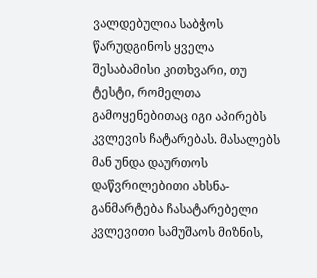ვალდებულია საბჭოს წარუდგინოს ყველა შესაბამისი კითხვარი, თუ ტესტი, რომელთა გამოყენებითაც იგი აპირებს კვლევის ჩატარებას. მასალებს მან უნდა დაურთოს დაწვრილებითი ახსნა-განმარტება ჩასატარებელი კვლევითი სამუშაოს მიზნის,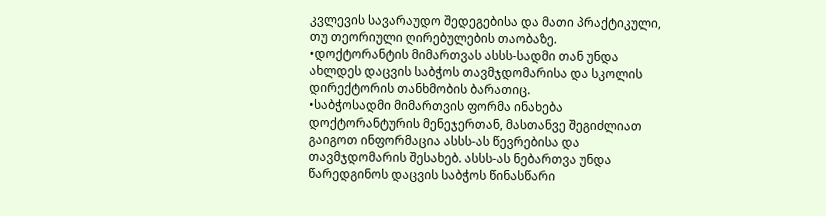კვლევის სავარაუდო შედეგებისა და მათი პრაქტიკული, თუ თეორიული ღირებულების თაობაზე.
•დოქტორანტის მიმართვას ასსს-სადმი თან უნდა ახლდეს დაცვის საბჭოს თავმჯდომარისა და სკოლის დირექტორის თანხმობის ბარათიც.
•საბჭოსადმი მიმართვის ფორმა ინახება დოქტორანტურის მენეჯერთან, მასთანვე შეგიძლიათ გაიგოთ ინფორმაცია ასსს-ას წევრებისა და თავმჯდომარის შესახებ. ასსს-ას ნებართვა უნდა წარედგინოს დაცვის საბჭოს წინასწარი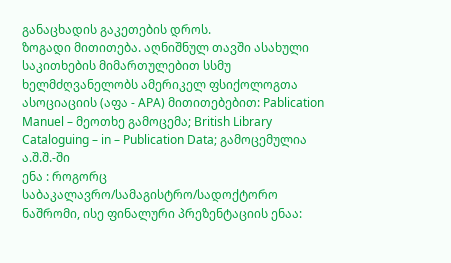განაცხადის გაკეთების დროს.
ზოგადი მითითება. აღნიშნულ თავში ასახული საკითხების მიმართულებით სსმუ ხელმძღვანელობს ამერიკელ ფსიქოლოგთა ასოციაციის (აფა - APA) მითითებებით: Pablication Manuel – მეოთხე გამოცემა; British Library Cataloguing – in – Publication Data; გამოცემულია ა.შ.შ.-ში
ენა : როგორც საბაკალავრო/სამაგისტრო/სადოქტორო ნაშრომი, ისე ფინალური პრეზენტაციის ენაა: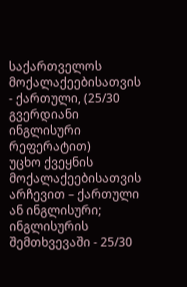საქართველოს მოქალაქეებისათვის - ქართული, (25/30 გვერდიანი ინგლისური რეფერატით)
უცხო ქვეყნის მოქალაქეებისათვის არჩევით – ქართული ან ინგლისური; ინგლისურის შემთხვევაში - 25/30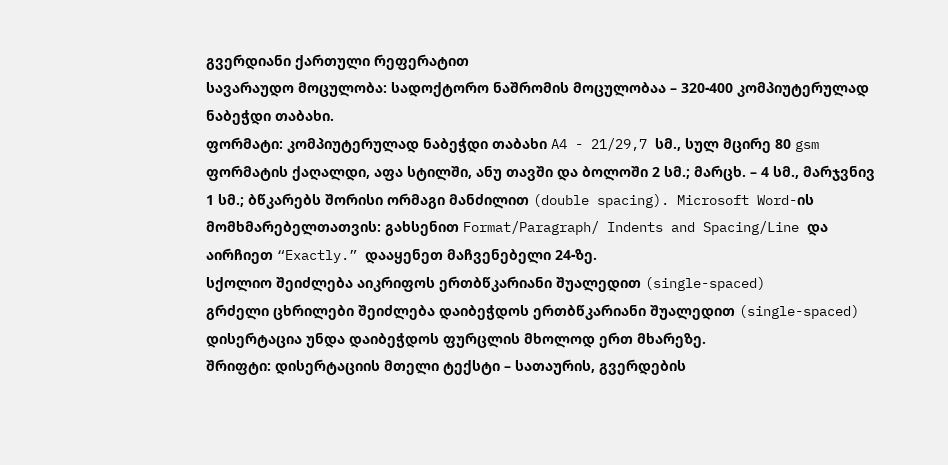გვერდიანი ქართული რეფერატით
სავარაუდო მოცულობა: სადოქტორო ნაშრომის მოცულობაა – 320-400 კომპიუტერულად ნაბეჭდი თაბახი.
ფორმატი: კომპიუტერულად ნაბეჭდი თაბახი A4 - 21/29,7 სმ., სულ მცირე 80 gsm ფორმატის ქაღალდი, აფა სტილში, ანუ თავში და ბოლოში 2 სმ.; მარცხ. – 4 სმ., მარჯვნივ 1 სმ.; ბწკარებს შორისი ორმაგი მანძილით (double spacing). Microsoft Word-ის მომხმარებელთათვის: გახსენით Format/Paragraph/ Indents and Spacing/Line და აირჩიეთ “Exactly.” დააყენეთ მაჩვენებელი 24-ზე.
სქოლიო შეიძლება აიკრიფოს ერთბწკარიანი შუალედით (single-spaced)
გრძელი ცხრილები შეიძლება დაიბეჭდოს ერთბწკარიანი შუალედით (single-spaced) დისერტაცია უნდა დაიბეჭდოს ფურცლის მხოლოდ ერთ მხარეზე.
შრიფტი: დისერტაციის მთელი ტექსტი – სათაურის, გვერდების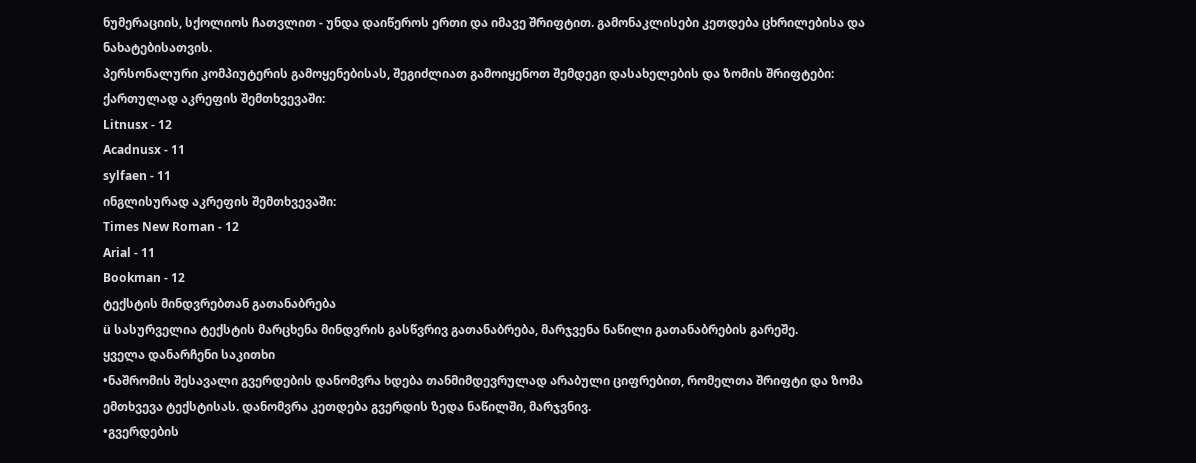ნუმერაციის, სქოლიოს ჩათვლით - უნდა დაიწეროს ერთი და იმავე შრიფტით. გამონაკლისები კეთდება ცხრილებისა და ნახატებისათვის.
პერსონალური კომპიუტერის გამოყენებისას, შეგიძლიათ გამოიყენოთ შემდეგი დასახელების და ზომის შრიფტები:
ქართულად აკრეფის შემთხვევაში:
Litnusx - 12
Acadnusx - 11
sylfaen - 11
ინგლისურად აკრეფის შემთხვევაში:
Times New Roman - 12
Arial - 11
Bookman - 12
ტექსტის მინდვრებთან გათანაბრება
ü სასურველია ტექსტის მარცხენა მინდვრის გასწვრივ გათანაბრება, მარჯვენა ნაწილი გათანაბრების გარეშე.
ყველა დანარჩენი საკითხი
•ნაშრომის შესავალი გვერდების დანომვრა ხდება თანმიმდევრულად არაბული ციფრებით, რომელთა შრიფტი და ზომა ემთხვევა ტექსტისას. დანომვრა კეთდება გვერდის ზედა ნაწილში, მარჯვნივ.
•გვერდების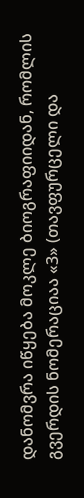დანომვრა იწყება მოკლე ბიოგრაფიიდან, რომლის გვერდის ნომერაციაა «3» (თავფურცელი და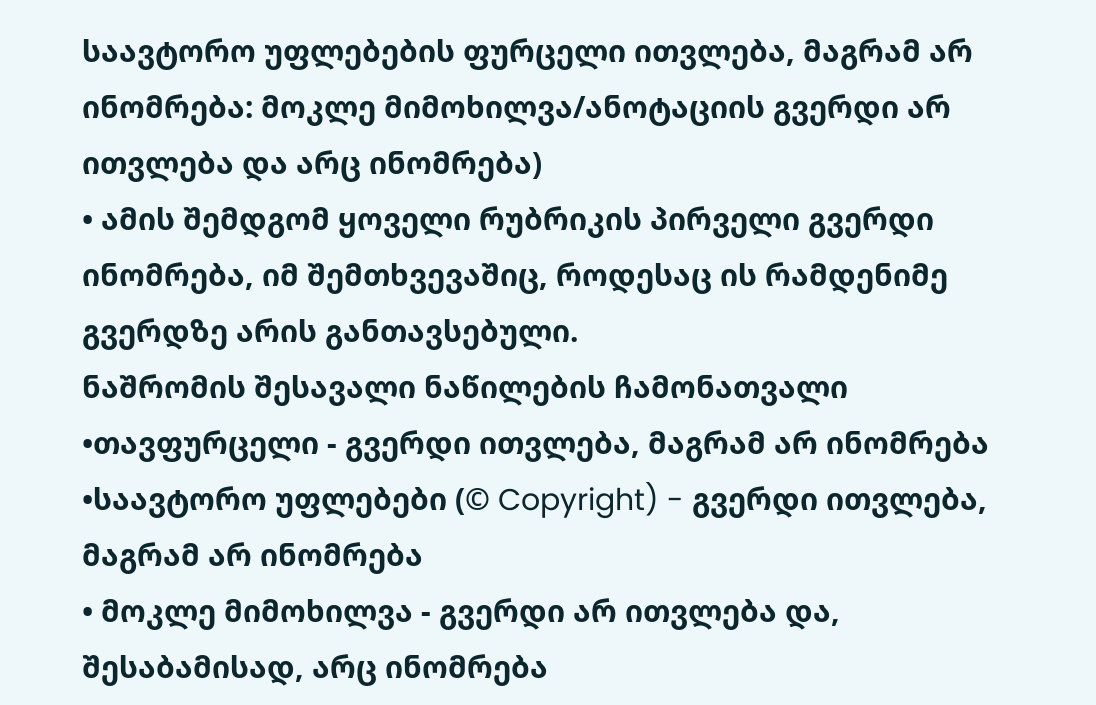საავტორო უფლებების ფურცელი ითვლება, მაგრამ არ ინომრება: მოკლე მიმოხილვა/ანოტაციის გვერდი არ ითვლება და არც ინომრება)
• ამის შემდგომ ყოველი რუბრიკის პირველი გვერდი ინომრება, იმ შემთხვევაშიც, როდესაც ის რამდენიმე გვერდზე არის განთავსებული.
ნაშრომის შესავალი ნაწილების ჩამონათვალი
•თავფურცელი - გვერდი ითვლება, მაგრამ არ ინომრება
•საავტორო უფლებები (© Copyright) - გვერდი ითვლება, მაგრამ არ ინომრება
• მოკლე მიმოხილვა - გვერდი არ ითვლება და, შესაბამისად, არც ინომრება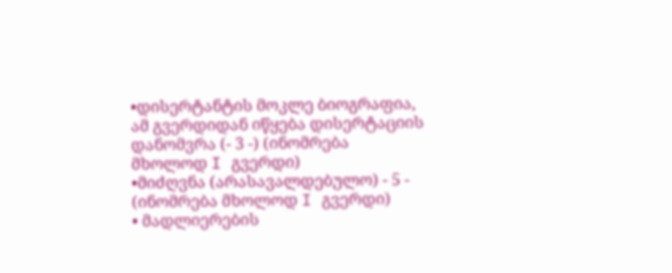•დისერტანტის მოკლე ბიოგრაფია, ამ გვერდიდან იწყება დისერტაციის დანომვრა (- 3 -) (ინომრება მხოლოდ I გვერდი)
•მიძღვნა (არასავალდებულო) - 5 - (ინომრება მხოლოდ I გვერდი)
• მადლიერების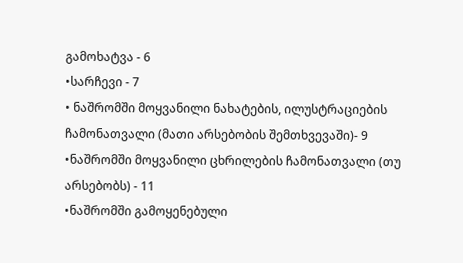გამოხატვა - 6
•სარჩევი - 7
• ნაშრომში მოყვანილი ნახატების, ილუსტრაციების ჩამონათვალი (მათი არსებობის შემთხვევაში)- 9
•ნაშრომში მოყვანილი ცხრილების ჩამონათვალი (თუ არსებობს) - 11
•ნაშრომში გამოყენებული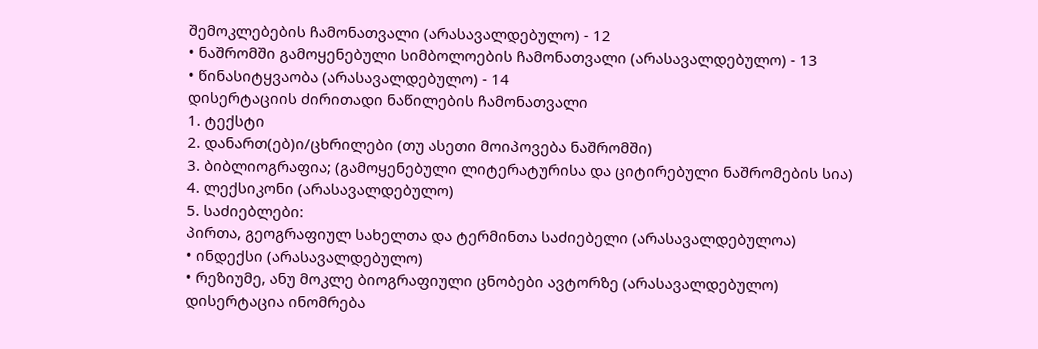შემოკლებების ჩამონათვალი (არასავალდებულო) - 12
• ნაშრომში გამოყენებული სიმბოლოების ჩამონათვალი (არასავალდებულო) - 13
• წინასიტყვაობა (არასავალდებულო) - 14
დისერტაციის ძირითადი ნაწილების ჩამონათვალი
1. ტექსტი
2. დანართ(ებ)ი/ცხრილები (თუ ასეთი მოიპოვება ნაშრომში)
3. ბიბლიოგრაფია; (გამოყენებული ლიტერატურისა და ციტირებული ნაშრომების სია)
4. ლექსიკონი (არასავალდებულო)
5. საძიებლები:
პირთა, გეოგრაფიულ სახელთა და ტერმინთა საძიებელი (არასავალდებულოა)
• ინდექსი (არასავალდებულო)
• რეზიუმე, ანუ მოკლე ბიოგრაფიული ცნობები ავტორზე (არასავალდებულო)
დისერტაცია ინომრება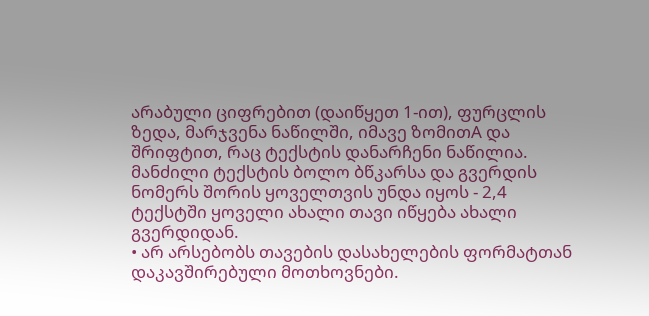არაბული ციფრებით (დაიწყეთ 1-ით), ფურცლის ზედა, მარჯვენა ნაწილში, იმავე ზომითA და შრიფტით, რაც ტექსტის დანარჩენი ნაწილია. მანძილი ტექსტის ბოლო ბწკარსა და გვერდის ნომერს შორის ყოველთვის უნდა იყოს - 2,4
ტექსტში ყოველი ახალი თავი იწყება ახალი გვერდიდან.
• არ არსებობს თავების დასახელების ფორმატთან დაკავშირებული მოთხოვნები.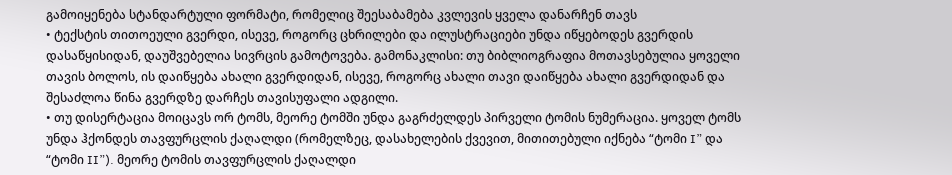გამოიყენება სტანდარტული ფორმატი, რომელიც შეესაბამება კვლევის ყველა დანარჩენ თავს
• ტექსტის თითოეული გვერდი, ისევე, როგორც ცხრილები და ილუსტრაციები უნდა იწყებოდეს გვერდის დასაწყისიდან, დაუშვებელია სივრცის გამოტოვება. გამონაკლისი: თუ ბიბლიოგრაფია მოთავსებულია ყოველი თავის ბოლოს, ის დაიწყება ახალი გვერდიდან, ისევე, როგორც ახალი თავი დაიწყება ახალი გვერდიდან და შესაძლოა წინა გვერდზე დარჩეს თავისუფალი ადგილი.
• თუ დისერტაცია მოიცავს ორ ტომს, მეორე ტომში უნდა გაგრძელდეს პირველი ტომის ნუმერაცია. ყოველ ტომს უნდა ჰქონდეს თავფურცლის ქაღალდი (რომელზეც, დასახელების ქვევით, მითითებული იქნება “ტომი I” და “ტომი II”). მეორე ტომის თავფურცლის ქაღალდი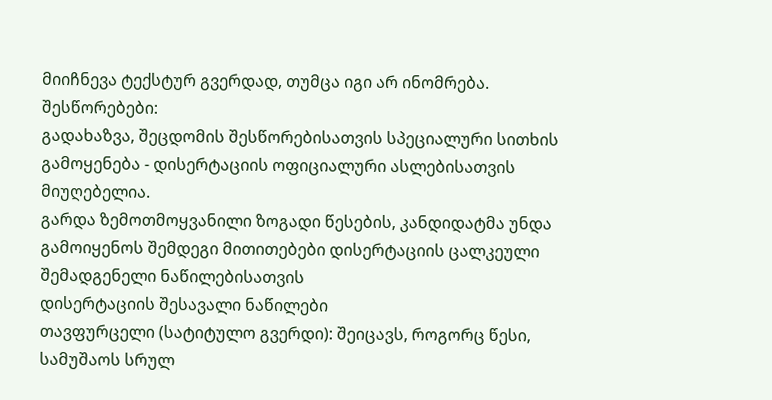მიიჩნევა ტექსტურ გვერდად, თუმცა იგი არ ინომრება.
შესწორებები:
გადახაზვა, შეცდომის შესწორებისათვის სპეციალური სითხის გამოყენება - დისერტაციის ოფიციალური ასლებისათვის მიუღებელია.
გარდა ზემოთმოყვანილი ზოგადი წესების, კანდიდატმა უნდა გამოიყენოს შემდეგი მითითებები დისერტაციის ცალკეული შემადგენელი ნაწილებისათვის
დისერტაციის შესავალი ნაწილები
თავფურცელი (სატიტულო გვერდი): შეიცავს, როგორც წესი, სამუშაოს სრულ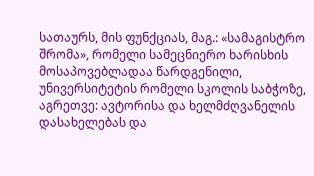სათაურს, მის ფუნქციას, მაგ.: «სამაგისტრო შრომა», რომელი სამეცნიერო ხარისხის მოსაპოვებლადაა წარდგენილი, უნივერსიტეტის რომელი სკოლის საბჭოზე, აგრეთვე: ავტორისა და ხელმძღვანელის დასახელებას და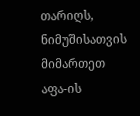თარიღს, ნიმუშისათვის მიმართეთ აფა-ის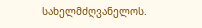სახელმძღვანელოს.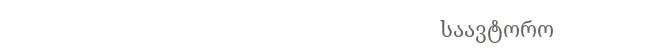საავტორო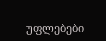უფლებები